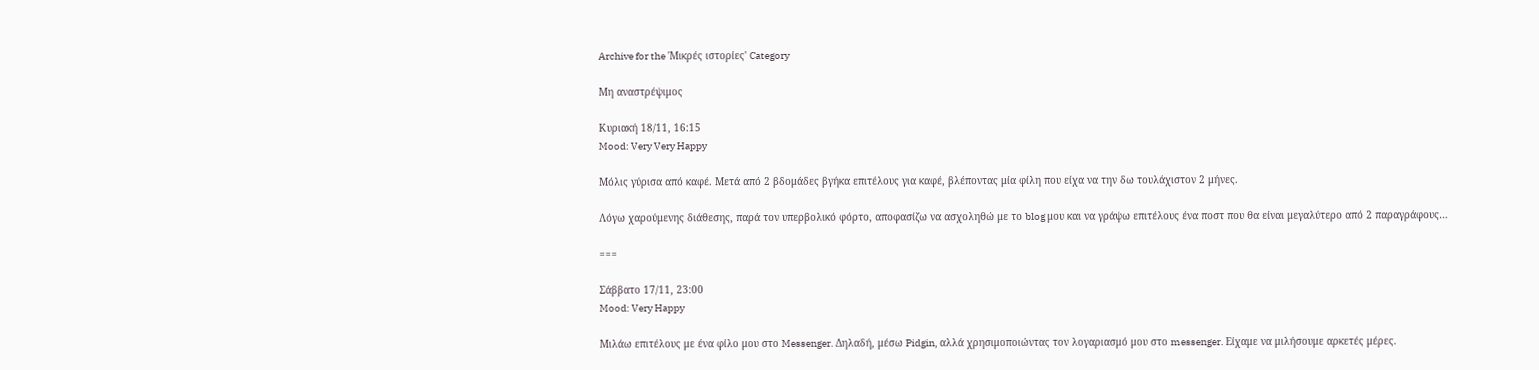Archive for the 'Μικρές ιστορίες' Category

Μη αναστρέψιμος

Κυριακή 18/11, 16:15
Mood: Very Very Happy

Μόλις γύρισα από καφέ. Μετά από 2 βδομάδες βγήκα επιτέλους για καφέ, βλέποντας μία φίλη που είχα να την δω τουλάχιστον 2 μήνες.

Λόγω χαρούμενης διάθεσης, παρά τον υπερβολικό φόρτο, αποφασίζω να ασχοληθώ με το blog μου και να γράψω επιτέλους ένα ποστ που θα είναι μεγαλύτερο από 2 παραγράφους…

===

Σάββατο 17/11, 23:00
Mood: Very Happy

Μιλάω επιτέλους με ένα φίλο μου στο Messenger. Δηλαδή, μέσω Pidgin, αλλά χρησιμοποιώντας τον λογαριασμό μου στο messenger. Είχαμε να μιλήσουμε αρκετές μέρες.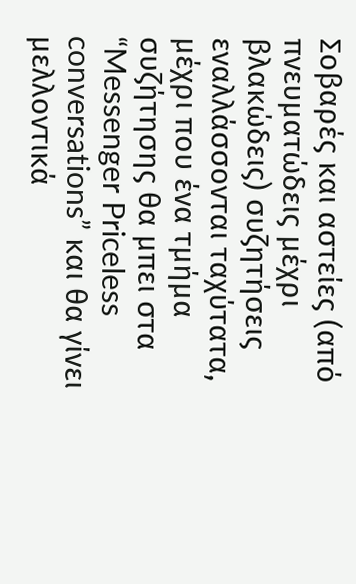Σοβαρές και αστείες (από πνευματώδεις μέχρι βλακώδεις) συζητήσεις εναλλάσσονται ταχύτατα, μέχρι που ένα τμήμα συζήτησης θα μπει στα “Messenger Priceless conversations” και θα γίνει μελλοντικά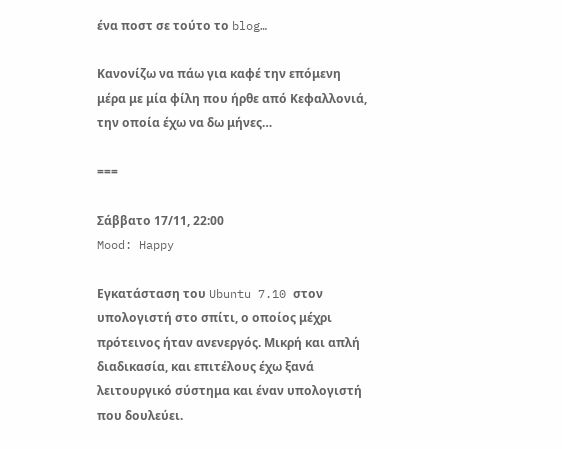ένα ποστ σε τούτο το blog…

Κανονίζω να πάω για καφέ την επόμενη μέρα με μία φίλη που ήρθε από Κεφαλλονιά, την οποία έχω να δω μήνες…

===

Σάββατο 17/11, 22:00
Mood: Happy

Εγκατάσταση του Ubuntu 7.10 στον υπολογιστή στο σπίτι, ο οποίος μέχρι πρότεινος ήταν ανενεργός. Μικρή και απλή διαδικασία, και επιτέλους έχω ξανά λειτουργικό σύστημα και έναν υπολογιστή που δουλεύει.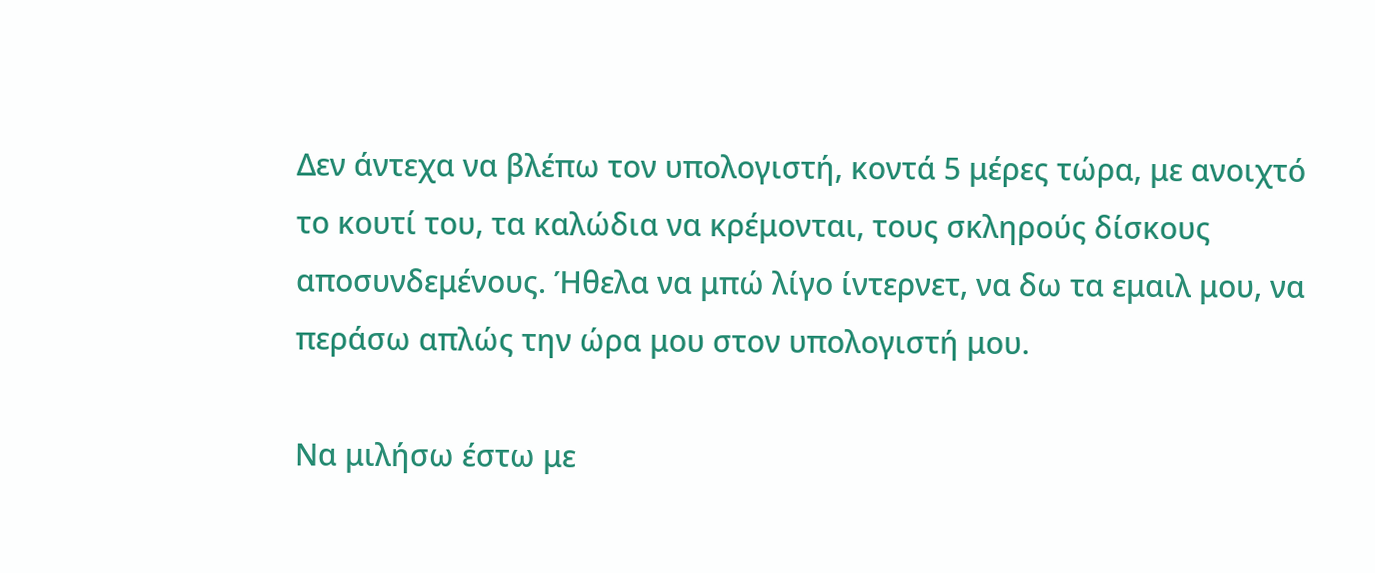Δεν άντεχα να βλέπω τον υπολογιστή, κοντά 5 μέρες τώρα, με ανοιχτό το κουτί του, τα καλώδια να κρέμονται, τους σκληρούς δίσκους αποσυνδεμένους. Ήθελα να μπώ λίγο ίντερνετ, να δω τα εμαιλ μου, να περάσω απλώς την ώρα μου στον υπολογιστή μου.

Να μιλήσω έστω με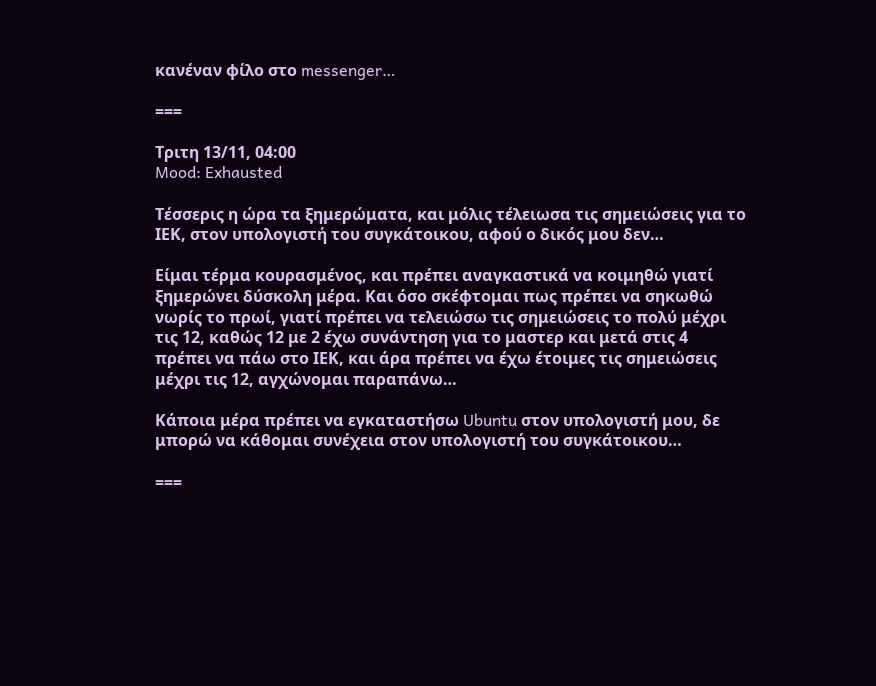κανέναν φίλο στο messenger…

===

Τριτη 13/11, 04:00
Mood: Exhausted

Τέσσερις η ώρα τα ξημερώματα, και μόλις τέλειωσα τις σημειώσεις για το ΙΕΚ, στον υπολογιστή του συγκάτοικου, αφού ο δικός μου δεν…

Είμαι τέρμα κουρασμένος, και πρέπει αναγκαστικά να κοιμηθώ γιατί ξημερώνει δύσκολη μέρα. Και όσο σκέφτομαι πως πρέπει να σηκωθώ νωρίς το πρωί, γιατί πρέπει να τελειώσω τις σημειώσεις το πολύ μέχρι τις 12, καθώς 12 με 2 έχω συνάντηση για το μαστερ και μετά στις 4 πρέπει να πάω στο ΙΕΚ, και άρα πρέπει να έχω έτοιμες τις σημειώσεις μέχρι τις 12, αγχώνομαι παραπάνω…

Κάποια μέρα πρέπει να εγκαταστήσω Ubuntu στον υπολογιστή μου, δε μπορώ να κάθομαι συνέχεια στον υπολογιστή του συγκάτοικου…

===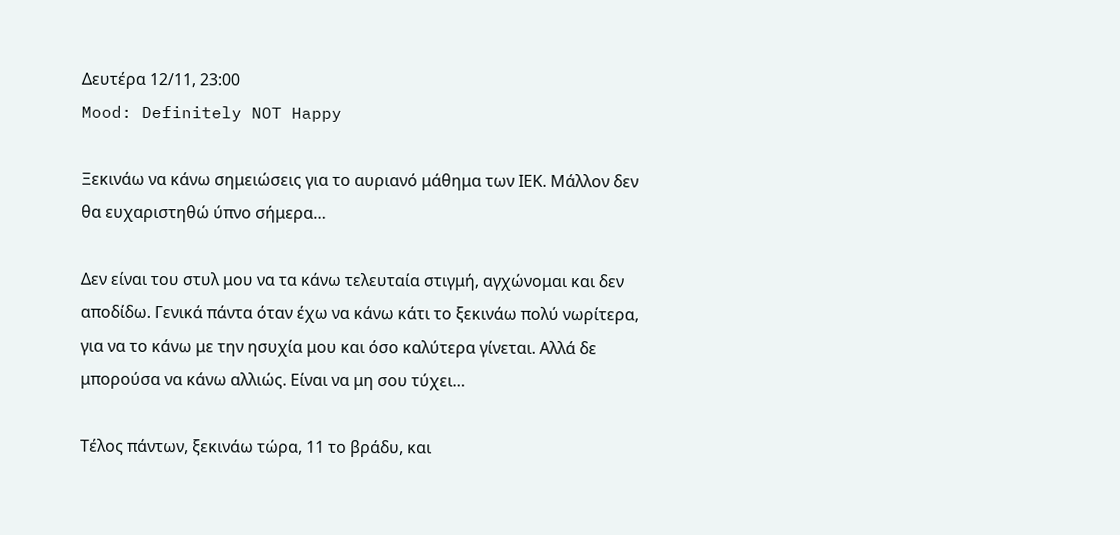Δευτέρα 12/11, 23:00
Mood: Definitely NOT Happy

Ξεκινάω να κάνω σημειώσεις για το αυριανό μάθημα των ΙΕΚ. Μάλλον δεν θα ευχαριστηθώ ύπνο σήμερα…

Δεν είναι του στυλ μου να τα κάνω τελευταία στιγμή, αγχώνομαι και δεν αποδίδω. Γενικά πάντα όταν έχω να κάνω κάτι το ξεκινάω πολύ νωρίτερα, για να το κάνω με την ησυχία μου και όσο καλύτερα γίνεται. Αλλά δε μπορούσα να κάνω αλλιώς. Είναι να μη σου τύχει…

Τέλος πάντων, ξεκινάω τώρα, 11 το βράδυ, και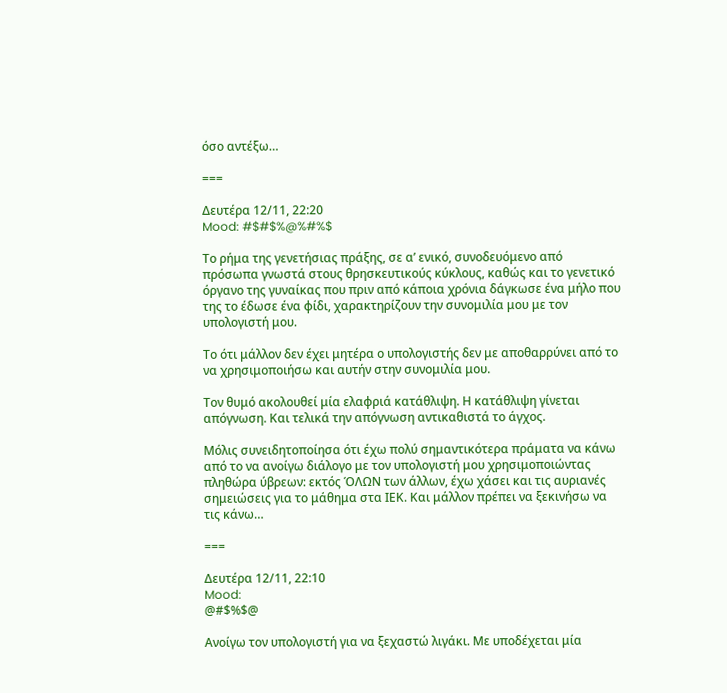όσο αντέξω…

===

Δευτέρα 12/11, 22:20
Mood: #$#$%@%#%$

Το ρήμα της γενετήσιας πράξης, σε α’ ενικό, συνοδευόμενο από πρόσωπα γνωστά στους θρησκευτικούς κύκλους, καθώς και το γενετικό όργανο της γυναίκας που πριν από κάποια χρόνια δάγκωσε ένα μήλο που της το έδωσε ένα φίδι, χαρακτηρίζουν την συνομιλία μου με τον υπολογιστή μου.

Το ότι μάλλον δεν έχει μητέρα ο υπολογιστής δεν με αποθαρρύνει από το να χρησιμοποιήσω και αυτήν στην συνομιλία μου.

Τον θυμό ακολουθεί μία ελαφριά κατάθλιψη. Η κατάθλιψη γίνεται απόγνωση. Και τελικά την απόγνωση αντικαθιστά το άγχος.

Μόλις συνειδητοποίησα ότι έχω πολύ σημαντικότερα πράματα να κάνω από το να ανοίγω διάλογο με τον υπολογιστή μου χρησιμοποιώντας πληθώρα ύβρεων: εκτός ΌΛΩΝ των άλλων, έχω χάσει και τις αυριανές σημειώσεις για το μάθημα στα ΙΕΚ. Και μάλλον πρέπει να ξεκινήσω να τις κάνω…

===

Δευτέρα 12/11, 22:10
Mood:
@#$%$@

Ανοίγω τον υπολογιστή για να ξεχαστώ λιγάκι. Με υποδέχεται μία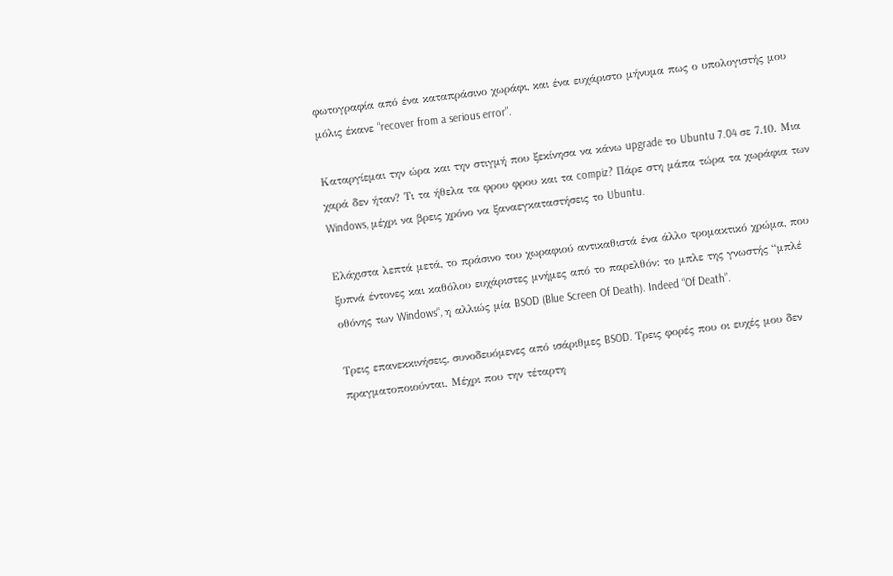φωτογραφία από ένα καταπράσινο χωράφι, και ένα ευχάριστο μήνυμα πως ο υπολογιστής μου μόλις έκανε “recover from a serious error”.

Καταργίεμαι την ώρα και την στιγμή που ξεκίνησα να κάνω upgrade το Ubuntu 7.04 σε 7.10. Μια χαρά δεν ήταν? Τι τα ήθελα τα φρου φρου και τα compiz? Πάρε στη μάπα τώρα τα χωράφια των Windows, μέχρι να βρεις χρόνο να ξαναεγκαταστήσεις το Ubuntu.

Ελάχιστα λεπτά μετά, το πράσινο του χωραφιού αντικαθιστά ένα άλλο τρομακτικό χρώμα, που ξυπνά έντονες και καθόλου ευχάριστες μνήμες από το παρελθόν: το μπλε της γνωστής “μπλέ οθόνης των Windows“, η αλλιώς μία BSOD (Blue Screen Of Death). Indeed “Of Death”.

Τρεις επανεκκινήσεις, συνοδευόμενες από ισάριθμες BSOD. Τρεις φορές που οι ευχές μου δεν πραγματοποιούνται. Μέχρι που την τέταρτη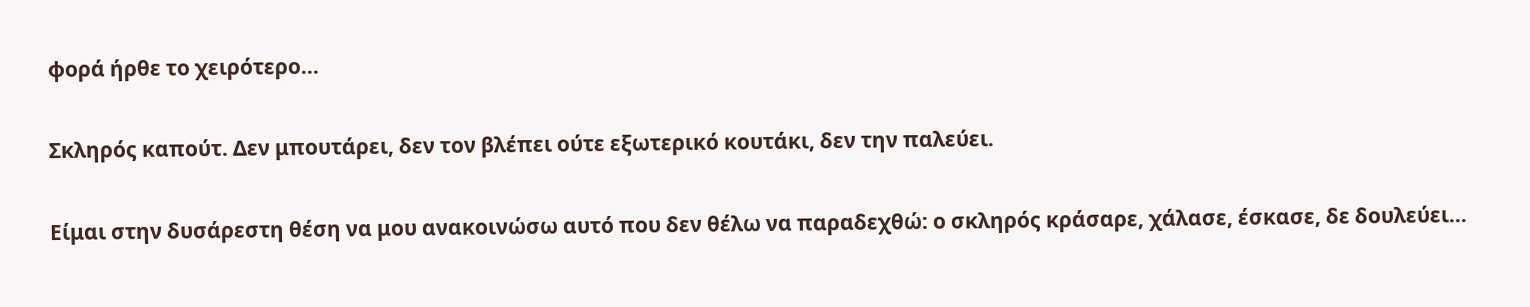φορά ήρθε το χειρότερο…

Σκληρός καπούτ. Δεν μπουτάρει, δεν τον βλέπει ούτε εξωτερικό κουτάκι, δεν την παλεύει.

Είμαι στην δυσάρεστη θέση να μου ανακοινώσω αυτό που δεν θέλω να παραδεχθώ: ο σκληρός κράσαρε, χάλασε, έσκασε, δε δουλεύει…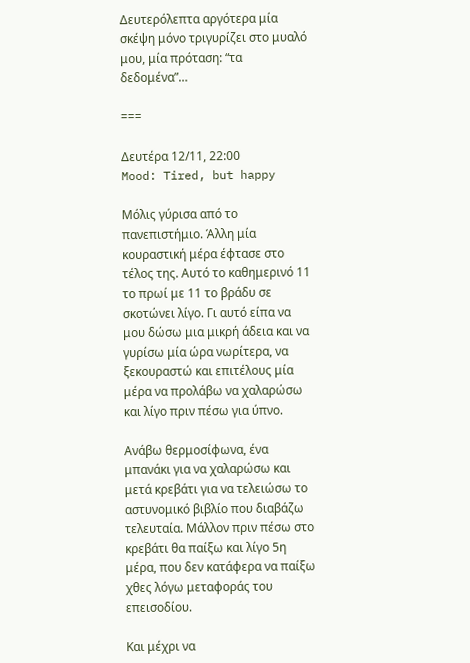Δευτερόλεπτα αργότερα μία σκέψη μόνο τριγυρίζει στο μυαλό μου, μία πρόταση: “τα δεδομένα”…

===

Δευτέρα 12/11, 22:00
Mood: Tired, but happy

Μόλις γύρισα από το πανεπιστήμιο. Άλλη μία κουραστική μέρα έφτασε στο τέλος της. Αυτό το καθημερινό 11 το πρωί με 11 το βράδυ σε σκοτώνει λίγο. Γι αυτό είπα να μου δώσω μια μικρή άδεια και να γυρίσω μία ώρα νωρίτερα, να ξεκουραστώ και επιτέλους μία μέρα να προλάβω να χαλαρώσω και λίγο πριν πέσω για ύπνο.

Ανάβω θερμοσίφωνα, ένα μπανάκι για να χαλαρώσω και μετά κρεβάτι για να τελειώσω το αστυνομικό βιβλίο που διαβάζω τελευταία. Μάλλον πριν πέσω στο κρεβάτι θα παίξω και λίγο 5η μέρα, που δεν κατάφερα να παίξω χθες λόγω μεταφοράς του επεισοδίου.

Και μέχρι να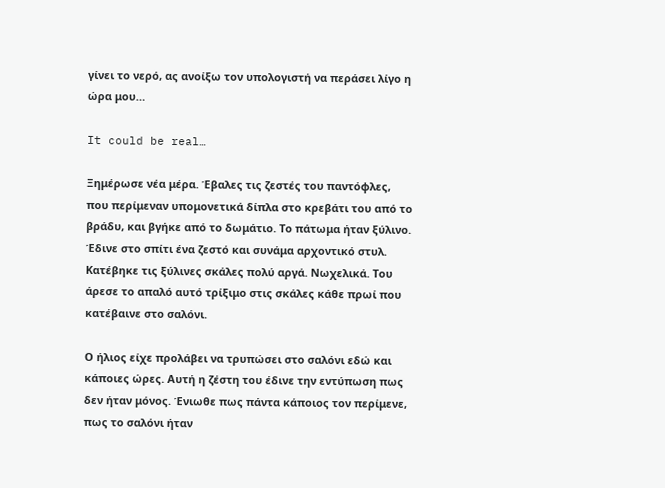γίνει το νερό, ας ανοίξω τον υπολογιστή να περάσει λίγο η ώρα μου…

It could be real…

Ξημέρωσε νέα μέρα. Έβαλες τις ζεστές του παντόφλες, που περίμεναν υπομονετικά δίπλα στο κρεβάτι του από το βράδυ, και βγήκε από το δωμάτιο. Το πάτωμα ήταν ξύλινο. Έδινε στο σπίτι ένα ζεστό και συνάμα αρχοντικό στυλ. Κατέβηκε τις ξύλινες σκάλες πολύ αργά. Νωχελικά. Του άρεσε το απαλό αυτό τρίξιμο στις σκάλες κάθε πρωί που κατέβαινε στο σαλόνι.

Ο ήλιος είχε προλάβει να τρυπώσει στο σαλόνι εδώ και κάποιες ώρες. Αυτή η ζέστη του έδινε την εντύπωση πως δεν ήταν μόνος. Ένιωθε πως πάντα κάποιος τον περίμενε, πως το σαλόνι ήταν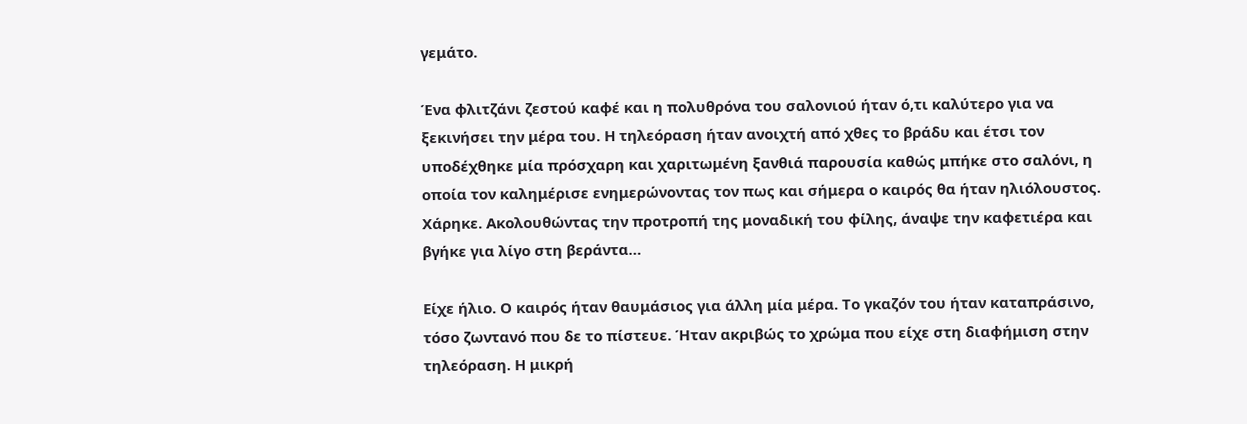γεμάτο.

Ένα φλιτζάνι ζεστού καφέ και η πολυθρόνα του σαλονιού ήταν ό,τι καλύτερο για να ξεκινήσει την μέρα του. Η τηλεόραση ήταν ανοιχτή από χθες το βράδυ και έτσι τον υποδέχθηκε μία πρόσχαρη και χαριτωμένη ξανθιά παρουσία καθώς μπήκε στο σαλόνι, η οποία τον καλημέρισε ενημερώνοντας τον πως και σήμερα ο καιρός θα ήταν ηλιόλουστος. Χάρηκε. Ακολουθώντας την προτροπή της μοναδική του φίλης, άναψε την καφετιέρα και βγήκε για λίγο στη βεράντα…

Είχε ήλιο. Ο καιρός ήταν θαυμάσιος για άλλη μία μέρα. Το γκαζόν του ήταν καταπράσινο, τόσο ζωντανό που δε το πίστευε. Ήταν ακριβώς το χρώμα που είχε στη διαφήμιση στην τηλεόραση. Η μικρή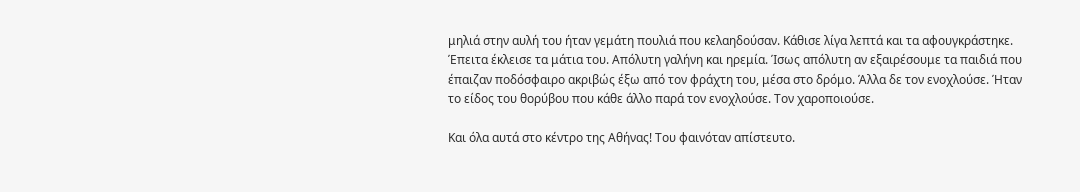μηλιά στην αυλή του ήταν γεμάτη πουλιά που κελαηδούσαν. Κάθισε λίγα λεπτά και τα αφουγκράστηκε. Έπειτα έκλεισε τα μάτια του. Απόλυτη γαλήνη και ηρεμία. Ίσως απόλυτη αν εξαιρέσουμε τα παιδιά που έπαιζαν ποδόσφαιρο ακριβώς έξω από τον φράχτη του, μέσα στο δρόμο. Άλλα δε τον ενοχλούσε. Ήταν το είδος του θορύβου που κάθε άλλο παρά τον ενοχλούσε. Τον χαροποιούσε.

Και όλα αυτά στο κέντρο της Αθήνας! Του φαινόταν απίστευτο.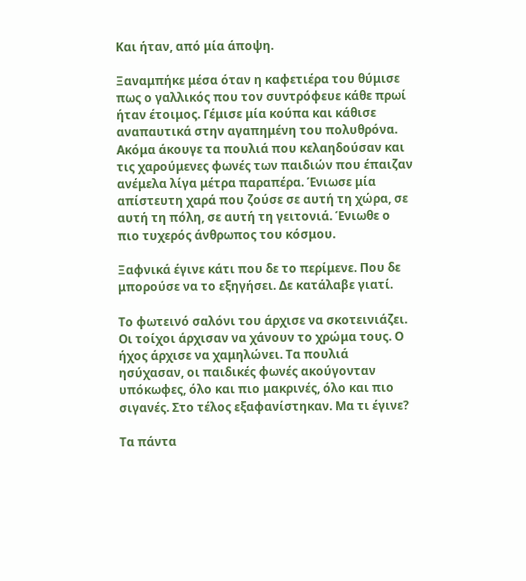Και ήταν, από μία άποψη.

Ξαναμπήκε μέσα όταν η καφετιέρα του θύμισε πως ο γαλλικός που τον συντρόφευε κάθε πρωί ήταν έτοιμος. Γέμισε μία κούπα και κάθισε αναπαυτικά στην αγαπημένη του πολυθρόνα. Ακόμα άκουγε τα πουλιά που κελαηδούσαν και τις χαρούμενες φωνές των παιδιών που έπαιζαν ανέμελα λίγα μέτρα παραπέρα. Ένιωσε μία απίστευτη χαρά που ζούσε σε αυτή τη χώρα, σε αυτή τη πόλη, σε αυτή τη γειτονιά. Ένιωθε ο πιο τυχερός άνθρωπος του κόσμου.

Ξαφνικά έγινε κάτι που δε το περίμενε. Που δε μπορούσε να το εξηγήσει. Δε κατάλαβε γιατί.

Το φωτεινό σαλόνι του άρχισε να σκοτεινιάζει. Οι τοίχοι άρχισαν να χάνουν το χρώμα τους. Ο ήχος άρχισε να χαμηλώνει. Τα πουλιά ησύχασαν, οι παιδικές φωνές ακούγονταν υπόκωφες, όλο και πιο μακρινές, όλο και πιο σιγανές. Στο τέλος εξαφανίστηκαν. Μα τι έγινε?

Τα πάντα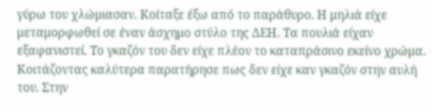γύρω του χλώμιασαν. Κοίταξε έξω από το παράθυρο. Η μηλιά είχε μεταμορφωθεί σε έναν άσχημο στύλο της ΔΕΗ. Τα πουλιά είχαν εξαφανιστεί. Το γκαζόν του δεν είχε πλέον το καταπράσινο εκείνο χρώμα. Κοιτάζοντας καλύτερα παρατήρησε πως δεν είχε καν γκαζόν στην αυλή του. Στην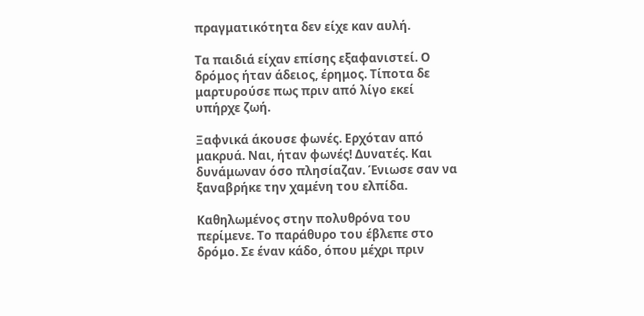πραγματικότητα δεν είχε καν αυλή.

Τα παιδιά είχαν επίσης εξαφανιστεί. Ο δρόμος ήταν άδειος, έρημος. Τίποτα δε μαρτυρούσε πως πριν από λίγο εκεί υπήρχε ζωή.

Ξαφνικά άκουσε φωνές. Ερχόταν από μακρυά. Ναι, ήταν φωνές! Δυνατές. Και δυνάμωναν όσο πλησίαζαν. Ένιωσε σαν να ξαναβρήκε την χαμένη του ελπίδα.

Καθηλωμένος στην πολυθρόνα του περίμενε. Το παράθυρο του έβλεπε στο δρόμο. Σε έναν κάδο, όπου μέχρι πριν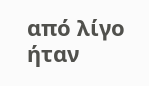από λίγο ήταν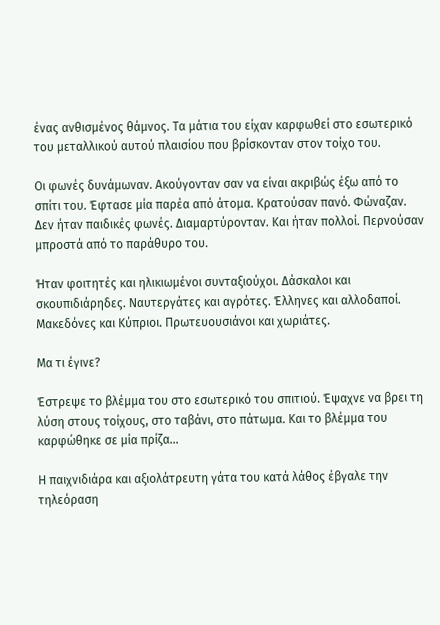ένας ανθισμένος θάμνος. Τα μάτια του είχαν καρφωθεί στο εσωτερικό του μεταλλικού αυτού πλαισίου που βρίσκονταν στον τοίχο του.

Οι φωνές δυνάμωναν. Ακούγονταν σαν να είναι ακριβώς έξω από το σπίτι του. Έφτασε μία παρέα από άτομα. Κρατούσαν πανό. Φώναζαν. Δεν ήταν παιδικές φωνές. Διαμαρτύρονταν. Και ήταν πολλοί. Περνούσαν μπροστά από το παράθυρο του.

Ήταν φοιτητές και ηλικιωμένοι συνταξιούχοι. Δάσκαλοι και σκουπιδιάρηδες. Ναυτεργάτες και αγρότες. Έλληνες και αλλοδαποί. Μακεδόνες και Κύπριοι. Πρωτευουσιάνοι και χωριάτες.

Μα τι έγινε?

Έστρεψε το βλέμμα του στο εσωτερικό του σπιτιού. Έψαχνε να βρει τη λύση στους τοίχους, στο ταβάνι, στο πάτωμα. Και το βλέμμα του καρφώθηκε σε μία πρίζα…

Η παιχνιδιάρα και αξιολάτρευτη γάτα του κατά λάθος έβγαλε την τηλεόραση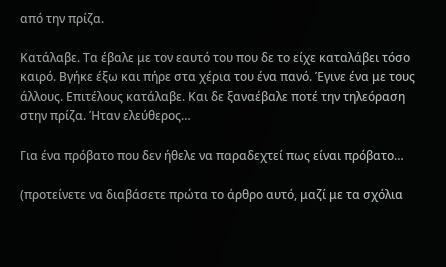από την πρίζα.

Κατάλαβε. Τα έβαλε με τον εαυτό του που δε το είχε καταλάβει τόσο καιρό. Βγήκε έξω και πήρε στα χέρια του ένα πανό. Έγινε ένα με τους άλλους. Επιτέλους κατάλαβε. Και δε ξαναέβαλε ποτέ την τηλεόραση στην πρίζα. Ήταν ελεύθερος…

Για ένα πρόβατο που δεν ήθελε να παραδεχτεί πως είναι πρόβατο…

(προτείνετε να διαβάσετε πρώτα το άρθρο αυτό, μαζί με τα σχόλια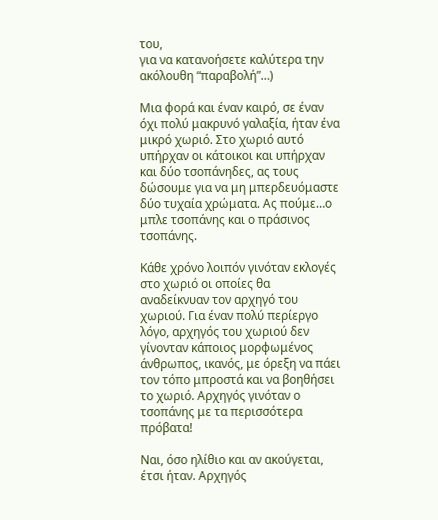του,
για να κατανοήσετε καλύτερα την ακόλουθη “παραβολή”…)

Μια φορά και έναν καιρό, σε έναν όχι πολύ μακρυνό γαλαξία, ήταν ένα μικρό χωριό. Στο χωριό αυτό υπήρχαν οι κάτοικοι και υπήρχαν και δύο τσοπάνηδες, ας τους δώσουμε για να μη μπερδευόμαστε δύο τυχαία χρώματα. Ας πούμε…ο μπλε τσοπάνης και ο πράσινος τσοπάνης.

Κάθε χρόνο λοιπόν γινόταν εκλογές στο χωριό οι οποίες θα αναδείκνυαν τον αρχηγό του χωριού. Για έναν πολύ περίεργο λόγο, αρχηγός του χωριού δεν γίνονταν κάποιος μορφωμένος άνθρωπος, ικανός, με όρεξη να πάει τον τόπο μπροστά και να βοηθήσει το χωριό. Αρχηγός γινόταν ο τσοπάνης με τα περισσότερα πρόβατα!

Ναι, όσο ηλίθιο και αν ακούγεται, έτσι ήταν. Αρχηγός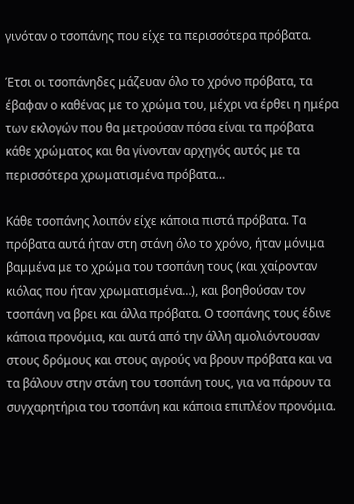γινόταν ο τσοπάνης που είχε τα περισσότερα πρόβατα.

Έτσι οι τσοπάνηδες μάζευαν όλο το χρόνο πρόβατα, τα έβαφαν ο καθένας με το χρώμα του, μέχρι να έρθει η ημέρα των εκλογών που θα μετρούσαν πόσα είναι τα πρόβατα κάθε χρώματος και θα γίνονταν αρχηγός αυτός με τα περισσότερα χρωματισμένα πρόβατα…

Κάθε τσοπάνης λοιπόν είχε κάποια πιστά πρόβατα. Τα πρόβατα αυτά ήταν στη στάνη όλο το χρόνο, ήταν μόνιμα βαμμένα με το χρώμα του τσοπάνη τους (και χαίρονταν κιόλας που ήταν χρωματισμένα…), και βοηθούσαν τον τσοπάνη να βρει και άλλα πρόβατα. Ο τσοπάνης τους έδινε κάποια προνόμια, και αυτά από την άλλη αμολιόντουσαν στους δρόμους και στους αγρούς να βρουν πρόβατα και να τα βάλουν στην στάνη του τσοπάνη τους, για να πάρουν τα συγχαρητήρια του τσοπάνη και κάποια επιπλέον προνόμια.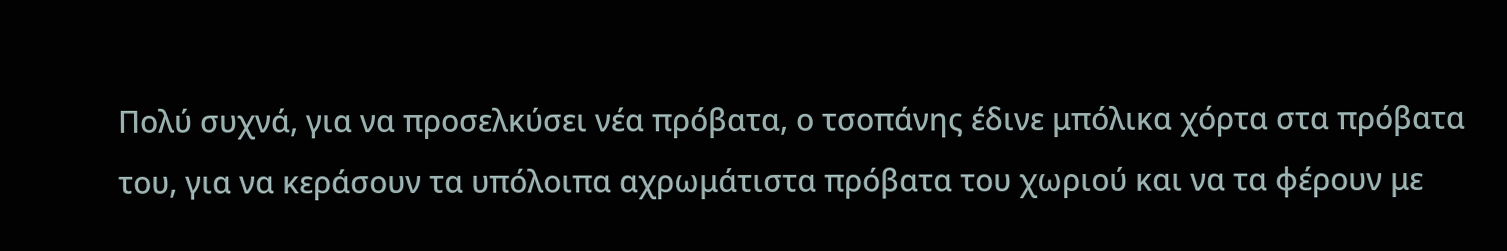Πολύ συχνά, για να προσελκύσει νέα πρόβατα, ο τσοπάνης έδινε μπόλικα χόρτα στα πρόβατα του, για να κεράσουν τα υπόλοιπα αχρωμάτιστα πρόβατα του χωριού και να τα φέρουν με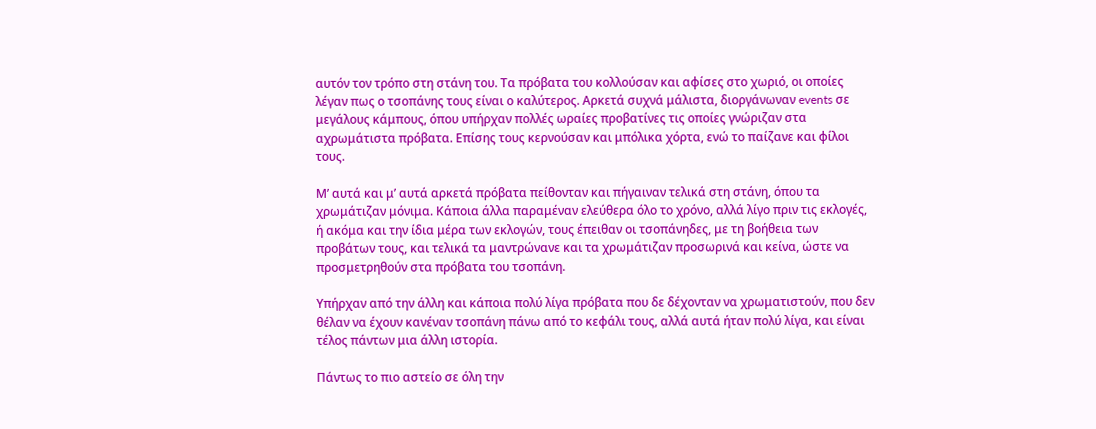αυτόν τον τρόπο στη στάνη του. Τα πρόβατα του κολλούσαν και αφίσες στο χωριό, οι οποίες λέγαν πως ο τσοπάνης τους είναι ο καλύτερος. Αρκετά συχνά μάλιστα, διοργάνωναν events σε μεγάλους κάμπους, όπου υπήρχαν πολλές ωραίες προβατίνες τις οποίες γνώριζαν στα αχρωμάτιστα πρόβατα. Επίσης τους κερνούσαν και μπόλικα χόρτα, ενώ το παίζανε και φίλοι τους.

Μ’ αυτά και μ’ αυτά αρκετά πρόβατα πείθονταν και πήγαιναν τελικά στη στάνη, όπου τα χρωμάτιζαν μόνιμα. Κάποια άλλα παραμέναν ελεύθερα όλο το χρόνο, αλλά λίγο πριν τις εκλογές, ή ακόμα και την ίδια μέρα των εκλογών, τους έπειθαν οι τσοπάνηδες, με τη βοήθεια των προβάτων τους, και τελικά τα μαντρώνανε και τα χρωμάτιζαν προσωρινά και κείνα, ώστε να προσμετρηθούν στα πρόβατα του τσοπάνη.

Υπήρχαν από την άλλη και κάποια πολύ λίγα πρόβατα που δε δέχονταν να χρωματιστούν, που δεν θέλαν να έχουν κανέναν τσοπάνη πάνω από το κεφάλι τους, αλλά αυτά ήταν πολύ λίγα, και είναι τέλος πάντων μια άλλη ιστορία.

Πάντως το πιο αστείο σε όλη την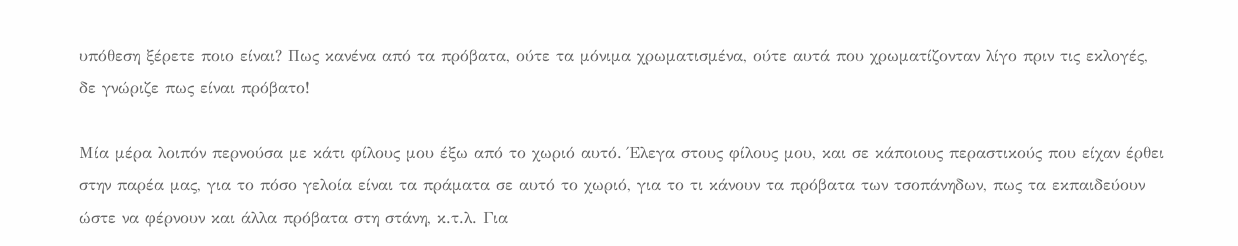υπόθεση ξέρετε ποιο είναι? Πως κανένα από τα πρόβατα, ούτε τα μόνιμα χρωματισμένα, ούτε αυτά που χρωματίζονταν λίγο πριν τις εκλογές, δε γνώριζε πως είναι πρόβατο!

Μία μέρα λοιπόν περνούσα με κάτι φίλους μου έξω από το χωριό αυτό. Έλεγα στους φίλους μου, και σε κάποιους περαστικούς που είχαν έρθει στην παρέα μας, για το πόσο γελοία είναι τα πράματα σε αυτό το χωριό, για το τι κάνουν τα πρόβατα των τσοπάνηδων, πως τα εκπαιδεύουν ώστε να φέρνουν και άλλα πρόβατα στη στάνη, κ.τ.λ. Για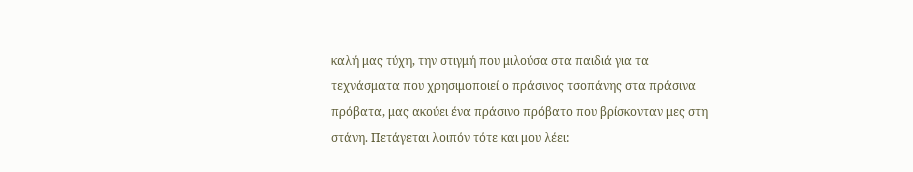καλή μας τύχη, την στιγμή που μιλούσα στα παιδιά για τα τεχνάσματα που χρησιμοποιεί ο πράσινος τσοπάνης στα πράσινα πρόβατα, μας ακούει ένα πράσινο πρόβατο που βρίσκονταν μες στη στάνη. Πετάγεται λοιπόν τότε και μου λέει: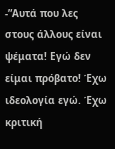-”Αυτά που λες στους άλλους είναι ψέματα! Εγώ δεν είμαι πρόβατο! Έχω ιδεολογία εγώ. Έχω κριτική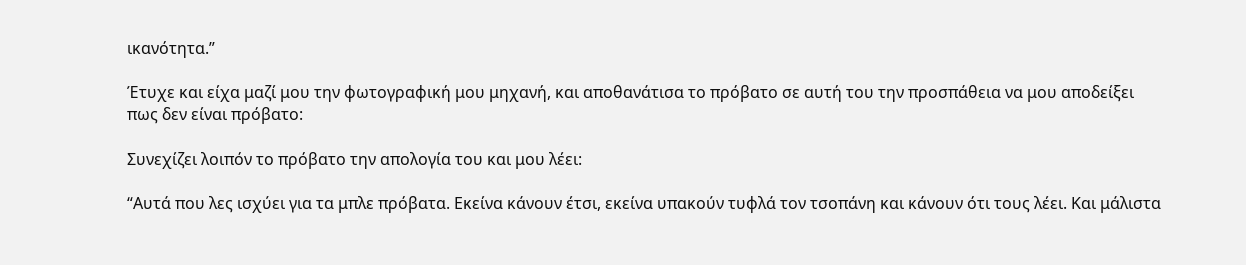ικανότητα.”

Έτυχε και είχα μαζί μου την φωτογραφική μου μηχανή, και αποθανάτισα το πρόβατο σε αυτή του την προσπάθεια να μου αποδείξει πως δεν είναι πρόβατο:

Συνεχίζει λοιπόν το πρόβατο την απολογία του και μου λέει:

“Αυτά που λες ισχύει για τα μπλε πρόβατα. Εκείνα κάνουν έτσι, εκείνα υπακούν τυφλά τον τσοπάνη και κάνουν ότι τους λέει. Και μάλιστα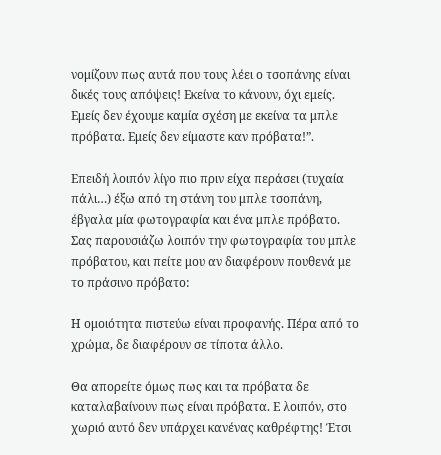νομίζουν πως αυτά που τους λέει ο τσοπάνης είναι δικές τους απόψεις! Εκείνα το κάνουν, όχι εμείς. Εμείς δεν έχουμε καμία σχέση με εκείνα τα μπλε πρόβατα. Εμείς δεν είμαστε καν πρόβατα!”.

Επειδή λοιπόν λίγο πιο πριν είχα περάσει (τυχαία πάλι…) έξω από τη στάνη του μπλε τσοπάνη, έβγαλα μία φωτογραφία και ένα μπλε πρόβατο. Σας παρουσιάζω λοιπόν την φωτογραφία του μπλε πρόβατου, και πείτε μου αν διαφέρουν πουθενά με το πράσινο πρόβατο:

Η ομοιότητα πιστεύω είναι προφανής. Πέρα από το χρώμα, δε διαφέρουν σε τίποτα άλλο.

Θα απορείτε όμως πως και τα πρόβατα δε καταλαβαίνουν πως είναι πρόβατα. Ε λοιπόν, στο χωριό αυτό δεν υπάρχει κανένας καθρέφτης! Έτσι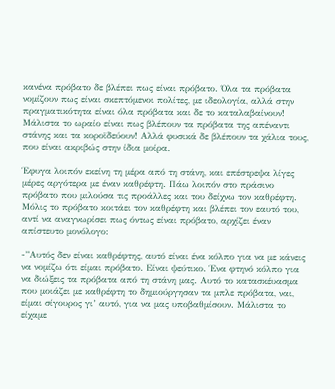κανένα πρόβατο δε βλέπει πως είναι πρόβατο. Όλα τα πρόβατα νομίζουν πως είναι σκεπτόμενοι πολίτες, με ιδεολογία, αλλά στην πραγματικότητα είναι όλα πρόβατα και δε το καταλαβαίνουν! Μάλιστα το ωραίο είναι πως βλέπουν τα πρόβατα της απέναντι στάνης και τα κοροϊδεύουν! Αλλά φυσικά δε βλέπουν τα χάλια τους, που είναι ακριβώς στην ίδια μοίρα.

Έφυγα λοιπόν εκείνη τη μέρα από τη στάνη, και επέστρεψα λίγες μέρες αργότερα με έναν καθρέφτη. Πάω λοιπόν στο πράσινο πρόβατο που μιλούσα τις προάλλες και του δείχνω τον καθρέφτη. Μόλις το πρόβατο κοιτάει τον καθρέφτη και βλέπει τον εαυτό του, αντί να αναγνωρίσει πως όντως είναι πρόβατο, αρχίζει έναν απίστευτο μονόλογο:

-”Αυτός δεν είναι καθρέφτης, αυτό είναι ένα κόλπο για να με κάνεις να νομίζω ότι είμαι πρόβατο. Είναι ψεύτικο. Ένα φτηνό κόλπο για να διώξεις τα πρόβατα από τη στάνη μας. Αυτό το κατασκέυασμα που μοιάζει με καθρέφτη το δημιούργησαν τα μπλε πρόβατα, ναι, είμαι σίγουρος γι’ αυτό, για να μας υποβαθμίσουν. Μάλιστα το είχαμε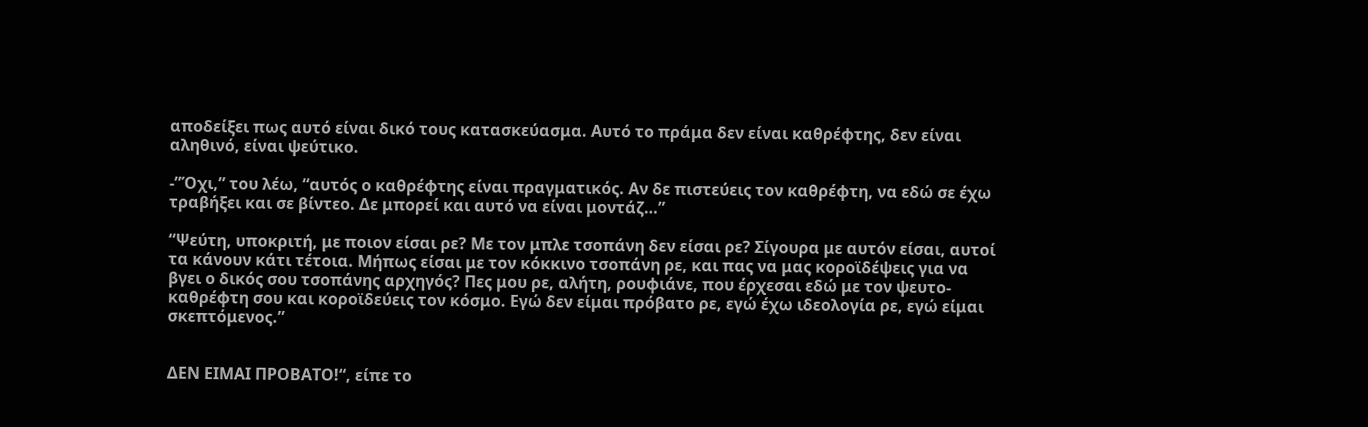αποδείξει πως αυτό είναι δικό τους κατασκεύασμα. Αυτό το πράμα δεν είναι καθρέφτης, δεν είναι αληθινό, είναι ψεύτικο.

-”Όχι,” του λέω, “αυτός ο καθρέφτης είναι πραγματικός. Αν δε πιστεύεις τον καθρέφτη, να εδώ σε έχω τραβήξει και σε βίντεο. Δε μπορεί και αυτό να είναι μοντάζ…”

“Ψεύτη, υποκριτή, με ποιον είσαι ρε? Με τον μπλε τσοπάνη δεν είσαι ρε? Σίγουρα με αυτόν είσαι, αυτοί τα κάνουν κάτι τέτοια. Μήπως είσαι με τον κόκκινο τσοπάνη ρε, και πας να μας κοροϊδέψεις για να βγει ο δικός σου τσοπάνης αρχηγός? Πες μου ρε, αλήτη, ρουφιάνε, που έρχεσαι εδώ με τον ψευτο-καθρέφτη σου και κοροϊδεύεις τον κόσμο. Εγώ δεν είμαι πρόβατο ρε, εγώ έχω ιδεολογία ρε, εγώ είμαι σκεπτόμενος.”


ΔΕΝ ΕΙΜΑΙ ΠΡΟΒΑΤΟ!“, είπε το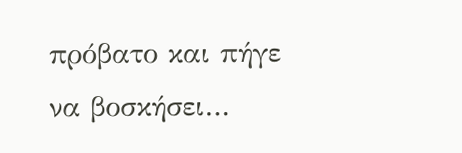πρόβατο και πήγε να βοσκήσει…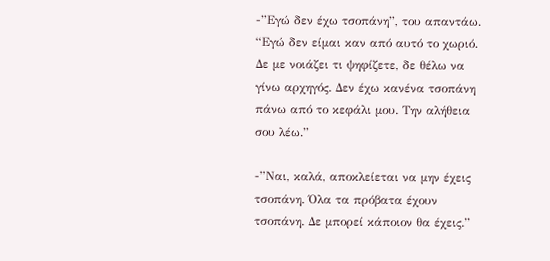-”Εγώ δεν έχω τσοπάνη”, του απαντάω. “Εγώ δεν είμαι καν από αυτό το χωριό. Δε με νοιάζει τι ψηφίζετε, δε θέλω να γίνω αρχηγός. Δεν έχω κανένα τσοπάνη πάνω από το κεφάλι μου. Την αλήθεια σου λέω.”

-”Ναι, καλά, αποκλείεται να μην έχεις τσοπάνη. Όλα τα πρόβατα έχουν τσοπάνη. Δε μπορεί κάποιον θα έχεις.”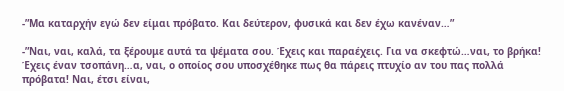-”Μα καταρχήν εγώ δεν είμαι πρόβατο. Και δεύτερον, φυσικά και δεν έχω κανέναν…”

-”Ναι, ναι, καλά, τα ξέρουμε αυτά τα ψέματα σου. Έχεις και παραέχεις. Για να σκεφτώ…ναι, το βρήκα! Έχεις έναν τσοπάνη…α, ναι, ο οποίος σου υποσχέθηκε πως θα πάρεις πτυχίο αν του πας πολλά πρόβατα! Ναι, έτσι είναι,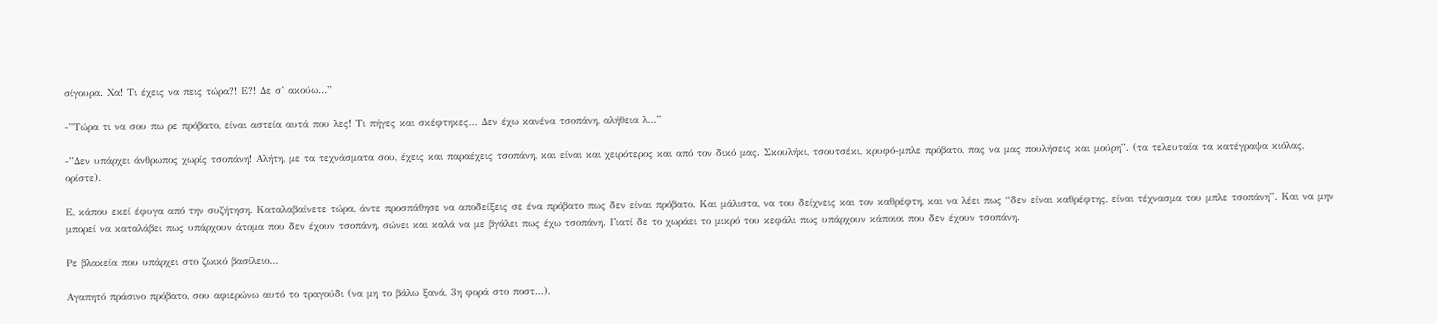σίγουρα. Χα! Τι έχεις να πεις τώρα?! Ε?! Δε σ’ ακούω…”

-”Τώρα τι να σου πω ρε πρόβατο, είναι αστεία αυτά που λες! Τι πήγες και σκέφτηκες… Δεν έχω κανένα τσοπάνη, αλήθεια λ…”

-”Δεν υπάρχει άνθρωπος χωρίς τσοπάνη! Αλήτη, με τα τεχνάσματα σου, έχεις και παραέχεις τσοπάνη, και είναι και χειρότερος και από τον δικό μας. Σκουλήκι, τσουτσέκι, κρυφό-μπλε πρόβατο, πας να μας πουλήσεις και μούρη”. (τα τελευταία τα κατέγραψα κιόλας, ορίστε).

Ε, κάπου εκεί έφυγα από την συζήτηση. Καταλαβαίνετε τώρα, άντε προσπάθησε να αποδείξεις σε ένα πρόβατο πως δεν είναι πρόβατο. Και μάλιστα, να του δείχνεις και τον καθρέφτη, και να λέει πως “δεν είναι καθρέφτης, είναι τέχνασμα του μπλε τσοπάνη”. Και να μην μπορεί να καταλάβει πως υπάρχουν άτομα που δεν έχουν τσοπάνη, σώνει και καλά να με βγάλει πως έχω τσοπάνη. Γιατί δε το χωράει το μικρό του κεφάλι πως υπάρχουν κάποιοι που δεν έχουν τσοπάνη.

Ρε βλακεία που υπάρχει στο ζωικό βασίλειο…

Αγαπητό πράσινο πρόβατο, σου αφιερώνω αυτό το τραγούδι (να μη το βάλω ξανά, 3η φορά στο ποστ…).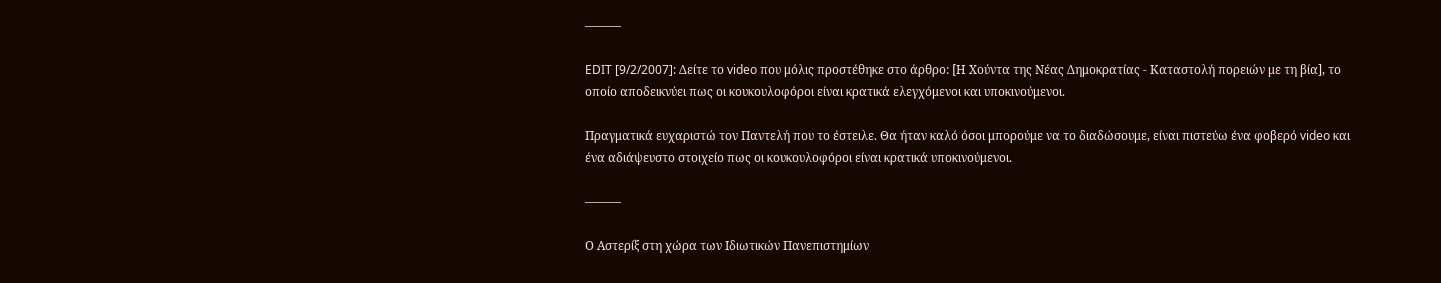———

EDIT [9/2/2007]: Δείτε το video που μόλις προστέθηκε στο άρθρο: [Η Χούντα της Νέας Δημοκρατίας - Καταστολή πορειών με τη βία], το οποίο αποδεικνύει πως οι κουκουλοφόροι είναι κρατικά ελεγχόμενοι και υποκινούμενοι.

Πραγματικά ευχαριστώ τον Παντελή που το έστειλε. Θα ήταν καλό όσοι μπορούμε να το διαδώσουμε, είναι πιστεύω ένα φοβερό video και ένα αδιάψευστο στοιχείο πως οι κουκουλοφόροι είναι κρατικά υποκινούμενοι.

———

Ο Αστερίξ στη χώρα των Ιδιωτικών Πανεπιστημίων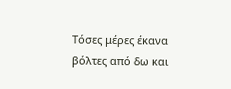Τόσες μέρες έκανα βόλτες από δω και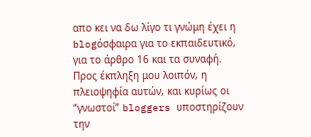απο κει να δω λίγο τι γνώμη έχει η blogόσφαιρα για το εκπαιδευτικό, για το άρθρο 16 και τα συναφή. Προς έκπληξη μου λοιπόν, η πλειοψηφία αυτών, και κυρίως οι “γνωστοί” bloggers υποστηρίζουν την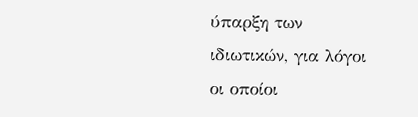ύπαρξη των ιδιωτικών, για λόγοι οι οποίοι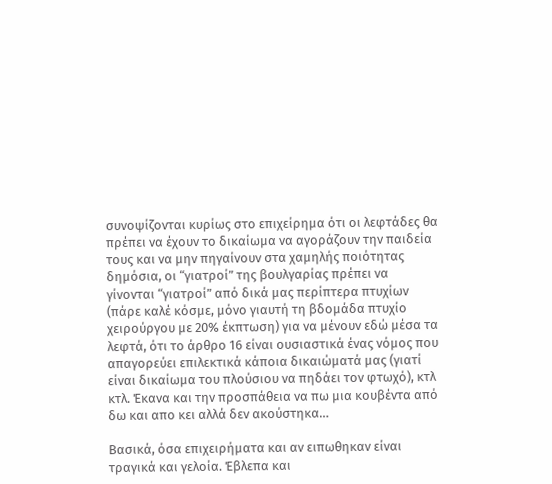συνοψίζονται κυρίως στο επιχείρημα ότι οι λεφτάδες θα πρέπει να έχουν το δικαίωμα να αγοράζουν την παιδεία τους και να μην πηγαίνουν στα χαμηλής ποιότητας δημόσια, οι “γιατροί” της βουλγαρίας πρέπει να γίνονται “γιατροί” από δικά μας περίπτερα πτυχίων (πάρε καλέ κόσμε, μόνο γιαυτή τη βδομάδα πτυχίο χειρούργου με 20% έκπτωση) για να μένουν εδώ μέσα τα λεφτά, ότι το άρθρο 16 είναι ουσιαστικά ένας νόμος που απαγορεύει επιλεκτικά κάποια δικαιώματά μας (γιατί είναι δικαίωμα του πλούσιου να πηδάει τον φτωχό), κτλ κτλ. Έκανα και την προσπάθεια να πω μια κουβέντα από δω και απο κει αλλά δεν ακούστηκα…

Βασικά, όσα επιχειρήματα και αν ειπωθηκαν είναι τραγικά και γελοία. Έβλεπα και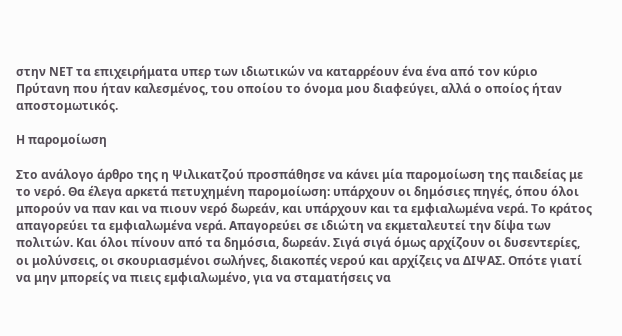στην ΝΕΤ τα επιχειρήματα υπερ των ιδιωτικών να καταρρέουν ένα ένα από τον κύριο Πρύτανη που ήταν καλεσμένος, του οποίου το όνομα μου διαφεύγει, αλλά ο οποίος ήταν αποστομωτικός.

Η παρομοίωση

Στο ανάλογο άρθρο της η Ψιλικατζού προσπάθησε να κάνει μία παρομοίωση της παιδείας με το νερό. Θα έλεγα αρκετά πετυχημένη παρομοίωση: υπάρχουν οι δημόσιες πηγές, όπου όλοι μπορούν να παν και να πιουν νερό δωρεάν, και υπάρχουν και τα εμφιαλωμένα νερά. Το κράτος απαγορεύει τα εμφιαλωμένα νερά. Απαγορεύει σε ιδιώτη να εκμεταλευτεί την δίψα των πολιτών. Και όλοι πίνουν από τα δημόσια, δωρεάν. Σιγά σιγά όμως αρχίζουν οι δυσεντερίες, οι μολύνσεις, οι σκουριασμένοι σωλήνες, διακοπές νερού και αρχίζεις να ΔΙΨΑΣ. Οπότε γιατί να μην μπορείς να πιεις εμφιαλωμένο, για να σταματήσεις να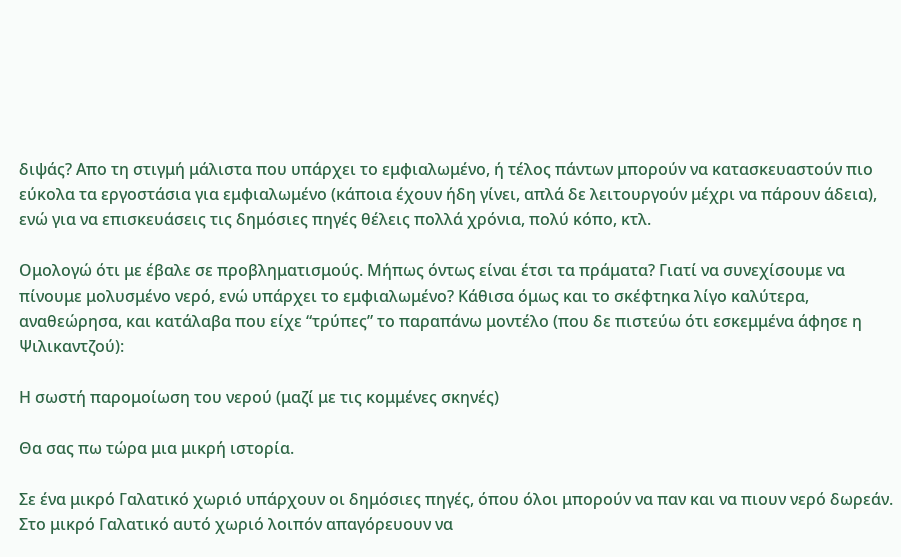διψάς? Απο τη στιγμή μάλιστα που υπάρχει το εμφιαλωμένο, ή τέλος πάντων μπορούν να κατασκευαστούν πιο εύκολα τα εργοστάσια για εμφιαλωμένο (κάποια έχουν ήδη γίνει, απλά δε λειτουργούν μέχρι να πάρουν άδεια), ενώ για να επισκευάσεις τις δημόσιες πηγές θέλεις πολλά χρόνια, πολύ κόπο, κτλ.

Ομολογώ ότι με έβαλε σε προβληματισμούς. Μήπως όντως είναι έτσι τα πράματα? Γιατί να συνεχίσουμε να πίνουμε μολυσμένο νερό, ενώ υπάρχει το εμφιαλωμένο? Κάθισα όμως και το σκέφτηκα λίγο καλύτερα, αναθεώρησα, και κατάλαβα που είχε “τρύπες” το παραπάνω μοντέλο (που δε πιστεύω ότι εσκεμμένα άφησε η Ψιλικαντζού):

Η σωστή παρομοίωση του νερού (μαζί με τις κομμένες σκηνές)

Θα σας πω τώρα μια μικρή ιστορία.

Σε ένα μικρό Γαλατικό χωριό υπάρχουν οι δημόσιες πηγές, όπου όλοι μπορούν να παν και να πιουν νερό δωρεάν. Στο μικρό Γαλατικό αυτό χωριό λοιπόν απαγόρευουν να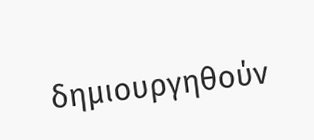δημιουργηθούν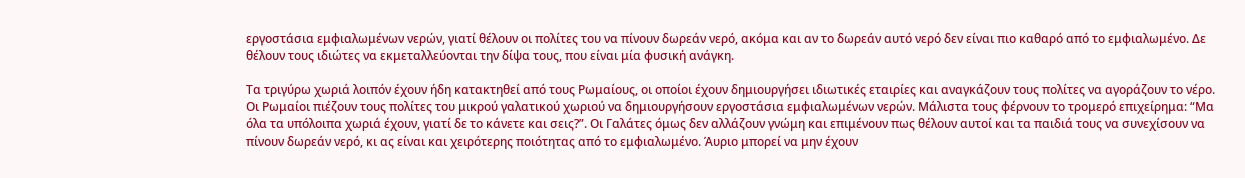εργοστάσια εμφιαλωμένων νερών, γιατί θέλουν οι πολίτες του να πίνουν δωρεάν νερό, ακόμα και αν το δωρεάν αυτό νερό δεν είναι πιο καθαρό από το εμφιαλωμένο. Δε θέλουν τους ιδιώτες να εκμεταλλεύονται την δίψα τους, που είναι μία φυσική ανάγκη.

Τα τριγύρω χωριά λοιπόν έχουν ήδη κατακτηθεί από τους Ρωμαίους, οι οποίοι έχουν δημιουργήσει ιδιωτικές εταιρίες και αναγκάζουν τους πολίτες να αγοράζουν το νέρο. Οι Ρωμαίοι πιέζουν τους πολίτες του μικρού γαλατικού χωριού να δημιουργήσουν εργοστάσια εμφιαλωμένων νερών. Μάλιστα τους φέρνουν το τρομερό επιχείρημα: “Μα όλα τα υπόλοιπα χωριά έχουν, γιατί δε το κάνετε και σεις?”. Οι Γαλάτες όμως δεν αλλάζουν γνώμη και επιμένουν πως θέλουν αυτοί και τα παιδιά τους να συνεχίσουν να πίνουν δωρεάν νερό, κι ας είναι και χειρότερης ποιότητας από το εμφιαλωμένο. Άυριο μπορεί να μην έχουν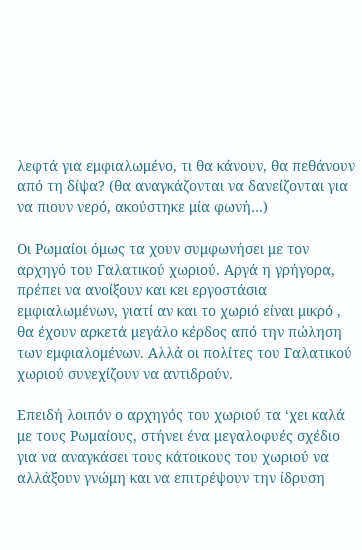λεφτά για εμφιαλωμένο, τι θα κάνουν, θα πεθάνουν από τη δίψα? (θα αναγκάζονται να δανείζονται για να πιουν νερό, ακούστηκε μία φωνή…)

Οι Ρωμαίοι όμως τα χουν συμφωνήσει με τον αρχηγό του Γαλατικού χωριού. Αργά η γρήγορα, πρέπει να ανοίξουν και κει εργοστάσια εμφιαλωμένων, γιατί αν και το χωριό είναι μικρό , θα έχουν αρκετά μεγάλο κέρδος από την πώληση των εμφιαλομένων. Αλλά οι πολίτες του Γαλατικού χωριού συνεχίζουν να αντιδρούν.

Επειδή λοιπόν ο αρχηγός του χωριού τα ‘χει καλά με τους Ρωμαίους, στήνει ένα μεγαλοφυές σχέδιο για να αναγκάσει τους κάτοικους του χωριού να αλλάξουν γνώμη και να επιτρέψουν την ίδρυση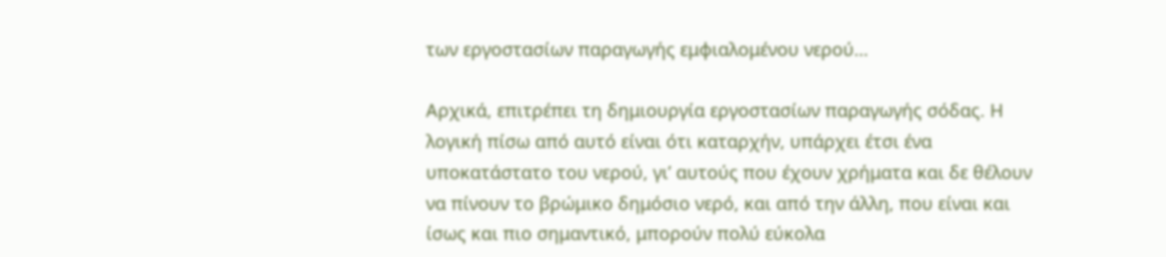των εργοστασίων παραγωγής εμφιαλομένου νερού…

Αρχικά, επιτρέπει τη δημιουργία εργοστασίων παραγωγής σόδας. Η λογική πίσω από αυτό είναι ότι καταρχήν, υπάρχει έτσι ένα υποκατάστατο του νερού, γι’ αυτούς που έχουν χρήματα και δε θέλουν να πίνουν το βρώμικο δημόσιο νερό, και από την άλλη, που είναι και ίσως και πιο σημαντικό, μπορούν πολύ εύκολα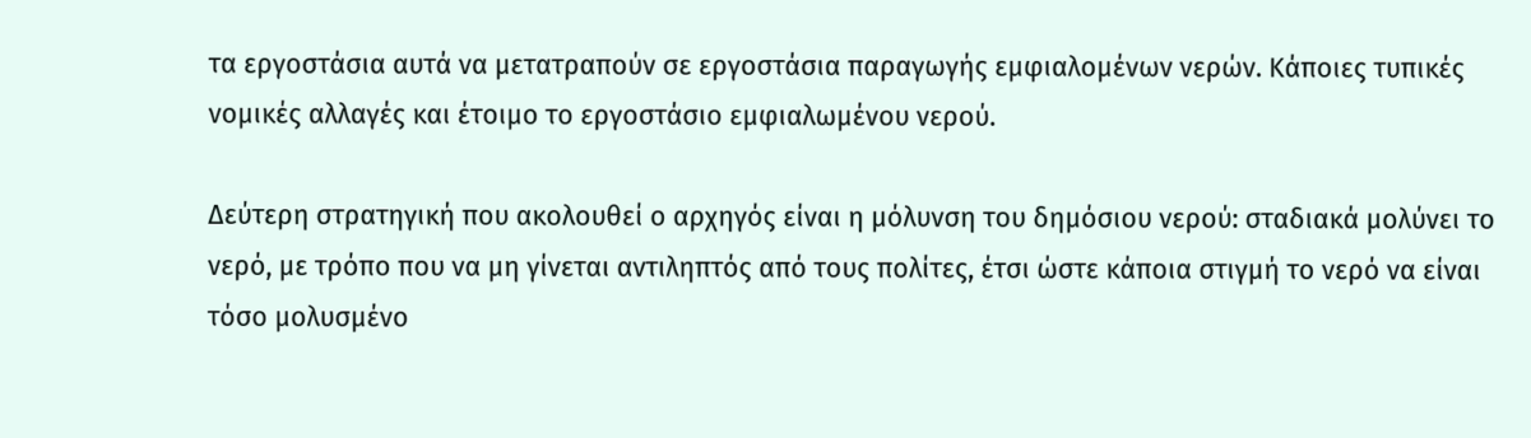τα εργοστάσια αυτά να μετατραπούν σε εργοστάσια παραγωγής εμφιαλομένων νερών. Κάποιες τυπικές νομικές αλλαγές και έτοιμο το εργοστάσιο εμφιαλωμένου νερού.

Δεύτερη στρατηγική που ακολουθεί ο αρχηγός είναι η μόλυνση του δημόσιου νερού: σταδιακά μολύνει το νερό, με τρόπο που να μη γίνεται αντιληπτός από τους πολίτες, έτσι ώστε κάποια στιγμή το νερό να είναι τόσο μολυσμένο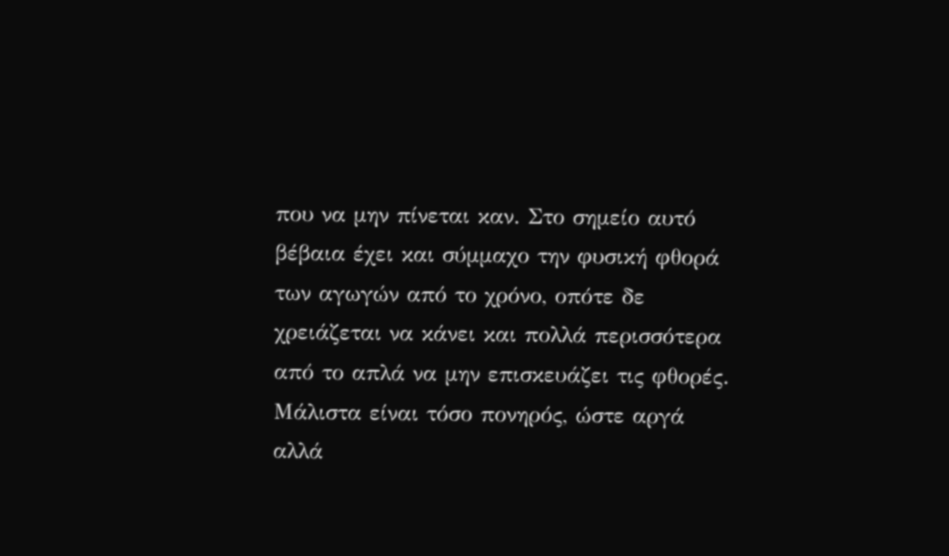που να μην πίνεται καν. Στο σημείο αυτό βέβαια έχει και σύμμαχο την φυσική φθορά των αγωγών από το χρόνο, οπότε δε χρειάζεται να κάνει και πολλά περισσότερα από το απλά να μην επισκευάζει τις φθορές. Μάλιστα είναι τόσο πονηρός, ώστε αργά αλλά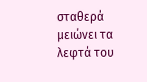σταθερά μειώνει τα λεφτά του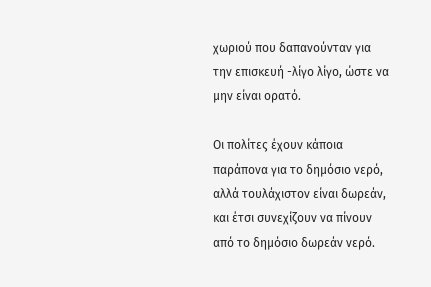χωριού που δαπανούνταν για την επισκευή -λίγο λίγο, ώστε να μην είναι ορατό.

Οι πολίτες έχουν κάποια παράπονα για το δημόσιο νερό, αλλά τουλάχιστον είναι δωρεάν, και έτσι συνεχίζουν να πίνουν από το δημόσιο δωρεάν νερό.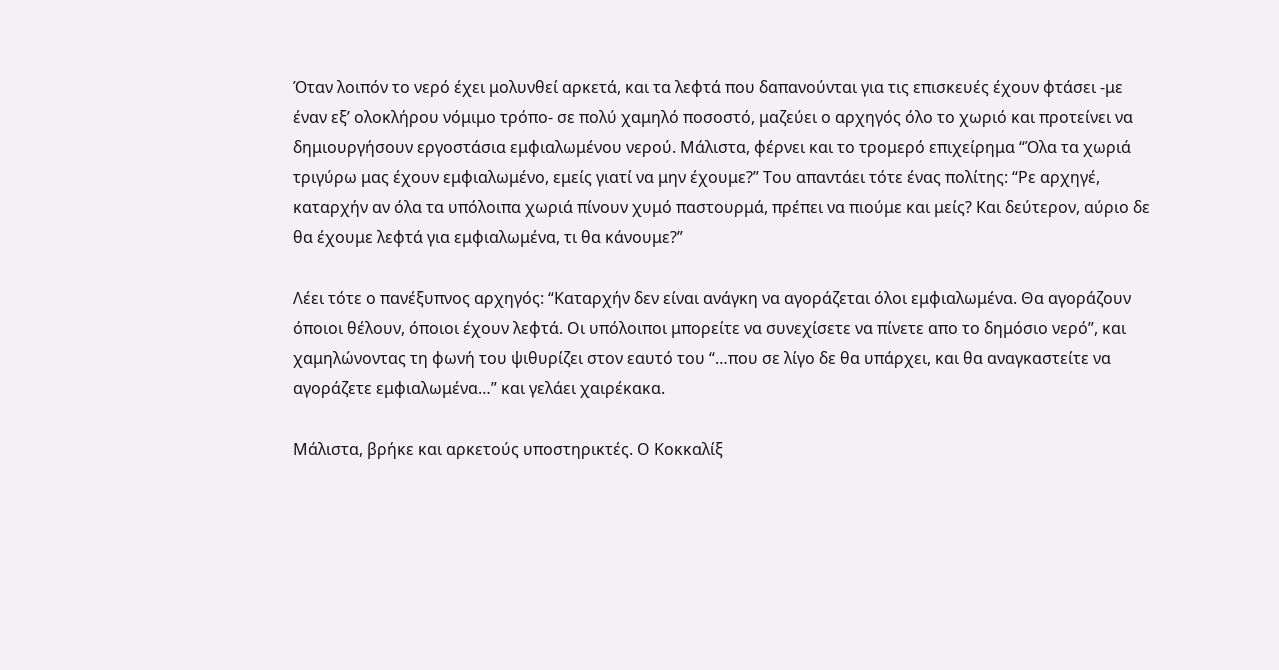Όταν λοιπόν το νερό έχει μολυνθεί αρκετά, και τα λεφτά που δαπανούνται για τις επισκευές έχουν φτάσει -με έναν εξ’ ολοκλήρου νόμιμο τρόπο- σε πολύ χαμηλό ποσοστό, μαζεύει ο αρχηγός όλο το χωριό και προτείνει να δημιουργήσουν εργοστάσια εμφιαλωμένου νερού. Μάλιστα, φέρνει και το τρομερό επιχείρημα “Όλα τα χωριά τριγύρω μας έχουν εμφιαλωμένο, εμείς γιατί να μην έχουμε?” Του απαντάει τότε ένας πολίτης: “Ρε αρχηγέ, καταρχήν αν όλα τα υπόλοιπα χωριά πίνουν χυμό παστουρμά, πρέπει να πιούμε και μείς? Και δεύτερον, αύριο δε θα έχουμε λεφτά για εμφιαλωμένα, τι θα κάνουμε?”

Λέει τότε ο πανέξυπνος αρχηγός: “Καταρχήν δεν είναι ανάγκη να αγοράζεται όλοι εμφιαλωμένα. Θα αγοράζουν όποιοι θέλουν, όποιοι έχουν λεφτά. Οι υπόλοιποι μπορείτε να συνεχίσετε να πίνετε απο το δημόσιο νερό”, και χαμηλώνοντας τη φωνή του ψιθυρίζει στον εαυτό του “…που σε λίγο δε θα υπάρχει, και θα αναγκαστείτε να αγοράζετε εμφιαλωμένα…” και γελάει χαιρέκακα.

Μάλιστα, βρήκε και αρκετούς υποστηρικτές. Ο Κοκκαλίξ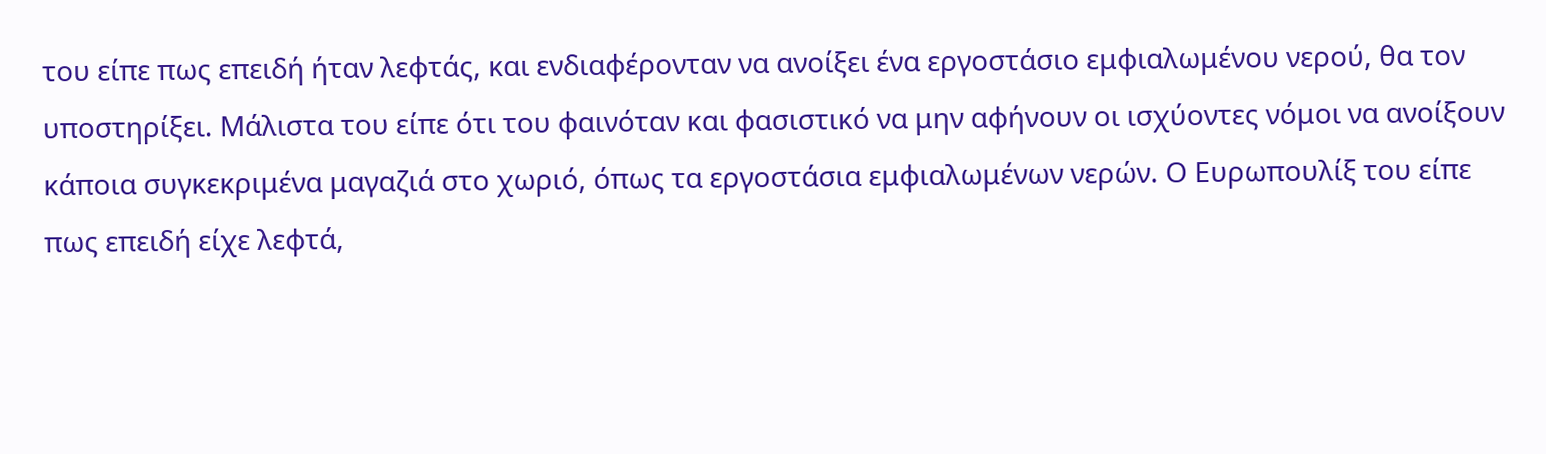του είπε πως επειδή ήταν λεφτάς, και ενδιαφέρονταν να ανοίξει ένα εργοστάσιο εμφιαλωμένου νερού, θα τον υποστηρίξει. Μάλιστα του είπε ότι του φαινόταν και φασιστικό να μην αφήνουν οι ισχύοντες νόμοι να ανοίξουν κάποια συγκεκριμένα μαγαζιά στο χωριό, όπως τα εργοστάσια εμφιαλωμένων νερών. Ο Ευρωπουλίξ του είπε πως επειδή είχε λεφτά,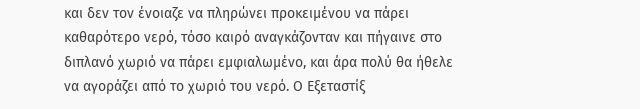και δεν τον ένοιαζε να πληρώνει προκειμένου να πάρει καθαρότερο νερό, τόσο καιρό αναγκάζονταν και πήγαινε στο διπλανό χωριό να πάρει εμφιαλωμένο, και άρα πολύ θα ήθελε να αγοράζει από το χωριό του νερό. Ο Εξεταστίξ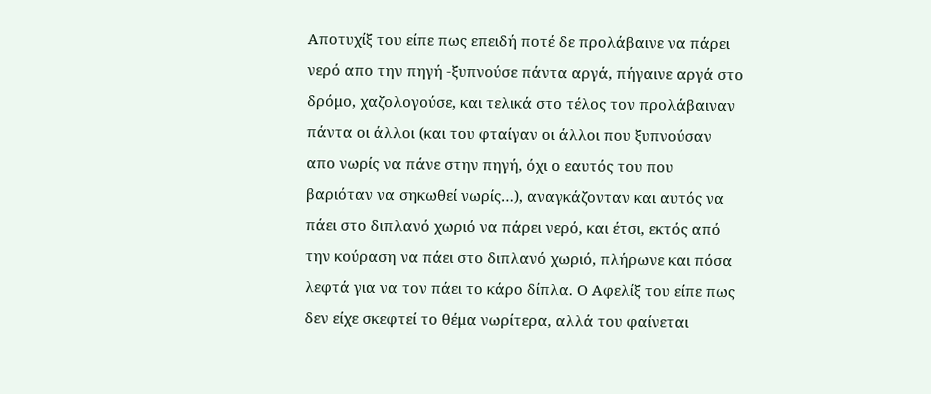Αποτυχίξ του είπε πως επειδή ποτέ δε προλάβαινε να πάρει νερό απο την πηγή -ξυπνούσε πάντα αργά, πήγαινε αργά στο δρόμο, χαζολογούσε, και τελικά στο τέλος τον προλάβαιναν πάντα οι άλλοι (και του φταίγαν οι άλλοι που ξυπνούσαν απο νωρίς να πάνε στην πηγή, όχι ο εαυτός του που βαριόταν να σηκωθεί νωρίς…), αναγκάζονταν και αυτός να πάει στο διπλανό χωριό να πάρει νερό, και έτσι, εκτός από την κούραση να πάει στο διπλανό χωριό, πλήρωνε και πόσα λεφτά για να τον πάει το κάρο δίπλα. Ο Αφελίξ του είπε πως δεν είχε σκεφτεί το θέμα νωρίτερα, αλλά του φαίνεται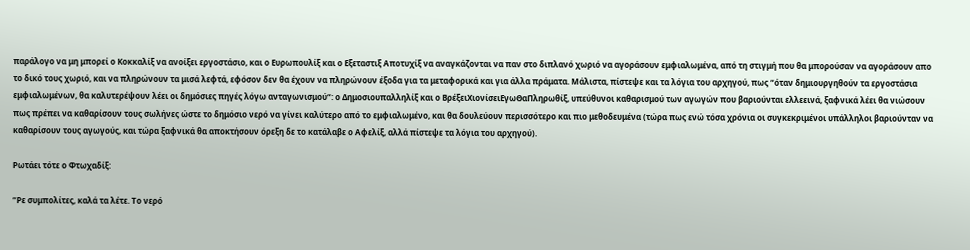παράλογο να μη μπορεί ο Κοκκαλίξ να ανοίξει εργοστάσιο, και ο Ευρωπουλίξ και ο Εξεταστιξ Αποτυχίξ να αναγκάζονται να παν στο διπλανό χωριό να αγοράσουν εμφιαλωμένα, από τη στιγμή που θα μπορούσαν να αγοράσουν απο το δικό τους χωριό, και να πληρώνουν τα μισά λεφτά, εφόσον δεν θα έχουν να πληρώνουν έξοδα για τα μεταφορικά και για άλλα πράματα. Μάλιστα, πίστεψε και τα λόγια του αρχηγού, πως “όταν δημιουργηθούν τα εργοστάσια εμφιαλωμένων, θα καλυτερέψουν λέει οι δημόσιες πηγές λόγω ανταγωνισμού“: ο Δημοσιουπαλληλίξ και ο ΒρέξειΧιονίσειΕγωΘαΠληρωθίξ, υπεύθυνοι καθαρισμού των αγωγών που βαριούνται ελλεεινά, ξαφνικά λέει θα νιώσουν πως πρέπει να καθαρίσουν τους σωλήνες ώστε το δημόσιο νερό να γίνει καλύτερο από το εμφιαλωμένο, και θα δουλεύουν περισσότερο και πιο μεθοδευμένα (τώρα πως ενώ τόσα χρόνια οι συγκεκριμένοι υπάλληλοι βαριούνταν να καθαρίσουν τους αγωγούς, και τώρα ξαφνικά θα αποκτήσουν όρεξη δε το κατάλαβε ο Αφελίξ, αλλά πίστεψε τα λόγια του αρχηγού).

Ρωτάει τότε ο Φτωχαδίξ:

“Ρε συμπολίτες, καλά τα λέτε. Το νερό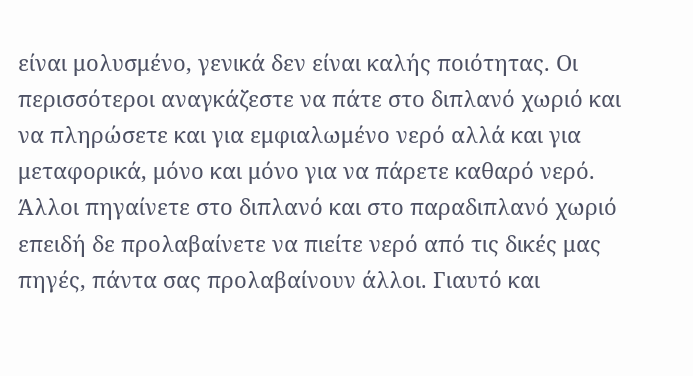είναι μολυσμένο, γενικά δεν είναι καλής ποιότητας. Οι περισσότεροι αναγκάζεστε να πάτε στο διπλανό χωριό και να πληρώσετε και για εμφιαλωμένο νερό αλλά και για μεταφορικά, μόνο και μόνο για να πάρετε καθαρό νερό. Άλλοι πηγαίνετε στο διπλανό και στο παραδιπλανό χωριό επειδή δε προλαβαίνετε να πιείτε νερό από τις δικές μας πηγές, πάντα σας προλαβαίνουν άλλοι. Γιαυτό και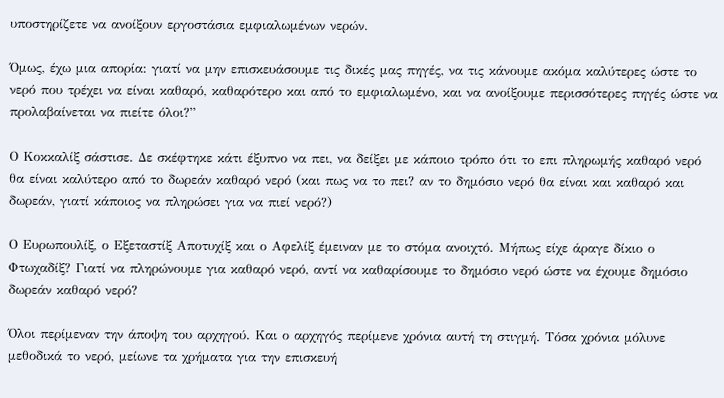υποστηρίζετε να ανοίξουν εργοστάσια εμφιαλωμένων νερών.

Όμως, έχω μια απορία: γιατί να μην επισκευάσουμε τις δικές μας πηγές, να τις κάνουμε ακόμα καλύτερες ώστε το νερό που τρέχει να είναι καθαρό, καθαρότερο και από το εμφιαλωμένο, και να ανοίξουμε περισσότερες πηγές ώστε να προλαβαίνεται να πιείτε όλοι?”

Ο Κοκκαλίξ σάστισε. Δε σκέφτηκε κάτι έξυπνο να πει, να δείξει με κάποιο τρόπο ότι το επι πληρωμής καθαρό νερό θα είναι καλύτερο από το δωρεάν καθαρό νερό (και πως να το πει? αν το δημόσιο νερό θα είναι και καθαρό και δωρεάν, γιατί κάποιος να πληρώσει για να πιεί νερό?)

Ο Ευρωπουλίξ, ο Εξεταστίξ Αποτυχίξ και ο Αφελίξ έμειναν με το στόμα ανοιχτό. Μήπως είχε άραγε δίκιο ο Φτωχαδίξ? Γιατί να πληρώνουμε για καθαρό νερό, αντί να καθαρίσουμε το δημόσιο νερό ώστε να έχουμε δημόσιο δωρεάν καθαρό νερό?

Όλοι περίμεναν την άποψη του αρχηγού. Και ο αρχηγός περίμενε χρόνια αυτή τη στιγμή. Τόσα χρόνια μόλυνε μεθοδικά το νερό, μείωνε τα χρήματα για την επισκευή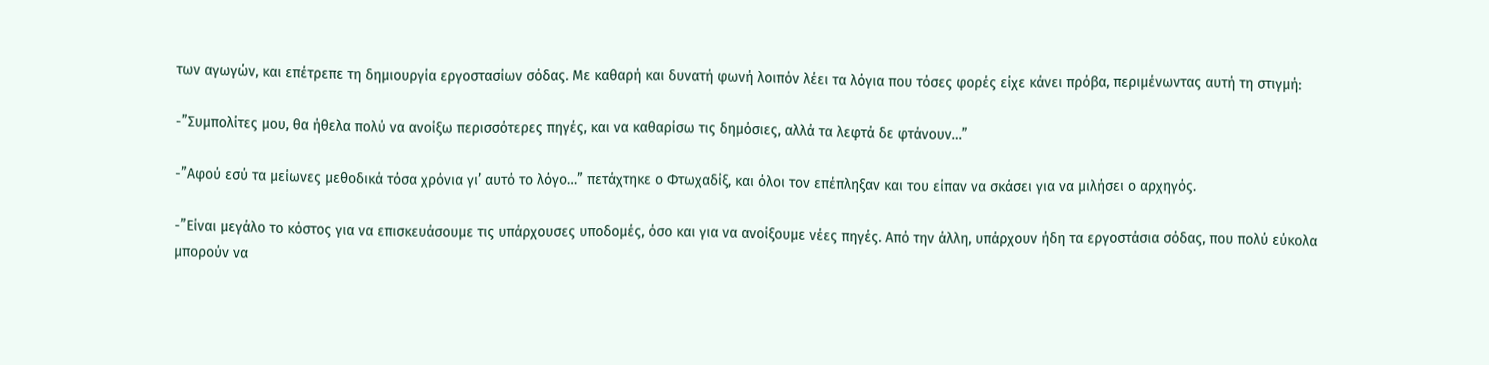των αγωγών, και επέτρεπε τη δημιουργία εργοστασίων σόδας. Με καθαρή και δυνατή φωνή λοιπόν λέει τα λόγια που τόσες φορές είχε κάνει πρόβα, περιμένωντας αυτή τη στιγμή:

-”Συμπολίτες μου, θα ήθελα πολύ να ανοίξω περισσότερες πηγές, και να καθαρίσω τις δημόσιες, αλλά τα λεφτά δε φτάνουν…”

-”Αφού εσύ τα μείωνες μεθοδικά τόσα χρόνια γι’ αυτό το λόγο…” πετάχτηκε ο Φτωχαδίξ, και όλοι τον επέπληξαν και του είπαν να σκάσει για να μιλήσει ο αρχηγός.

-”Είναι μεγάλο το κόστος για να επισκευάσουμε τις υπάρχουσες υποδομές, όσο και για να ανοίξουμε νέες πηγές. Από την άλλη, υπάρχουν ήδη τα εργοστάσια σόδας, που πολύ εύκολα μπορούν να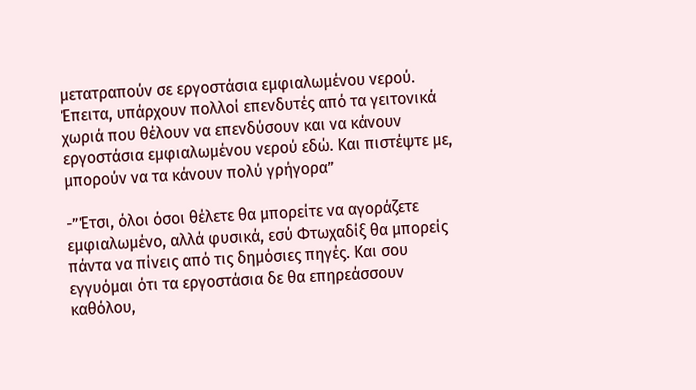μετατραπούν σε εργοστάσια εμφιαλωμένου νερού. Έπειτα, υπάρχουν πολλοί επενδυτές από τα γειτονικά χωριά που θέλουν να επενδύσουν και να κάνουν εργοστάσια εμφιαλωμένου νερού εδώ. Και πιστέψτε με, μπορούν να τα κάνουν πολύ γρήγορα”

-”Έτσι, όλοι όσοι θέλετε θα μπορείτε να αγοράζετε εμφιαλωμένο, αλλά φυσικά, εσύ Φτωχαδίξ θα μπορείς πάντα να πίνεις από τις δημόσιες πηγές. Και σου εγγυόμαι ότι τα εργοστάσια δε θα επηρεάσσουν καθόλου,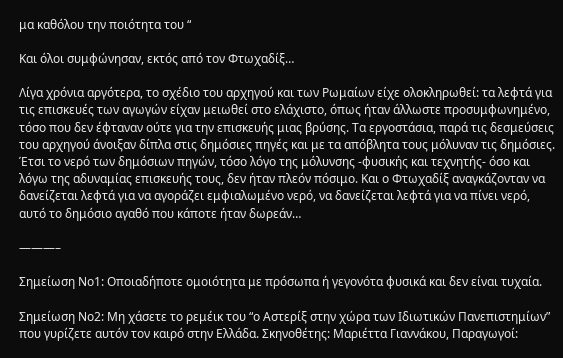μα καθόλου την ποιότητα του “

Και όλοι συμφώνησαν, εκτός από τον Φτωχαδίξ…

Λίγα χρόνια αργότερα, το σχέδιο του αρχηγού και των Ρωμαίων είχε ολοκληρωθεί: τα λεφτά για τις επισκευές των αγωγών είχαν μειωθεί στο ελάχιστο, όπως ήταν άλλωστε προσυμφωνημένο, τόσο που δεν έφταναν ούτε για την επισκευής μιας βρύσης. Τα εργοστάσια, παρά τις δεσμεύσεις του αρχηγού άνοιξαν δίπλα στις δημόσιες πηγές και με τα απόβλητα τους μόλυναν τις δημόσιες. Έτσι το νερό των δημόσιων πηγών, τόσο λόγο της μόλυνσης -φυσικής και τεχνητής- όσο και λόγω της αδυναμίας επισκευής τους, δεν ήταν πλεόν πόσιμο. Και ο Φτωχαδίξ αναγκάζονταν να δανείζεται λεφτά για να αγοράζει εμφιαλωμένο νερό, να δανείζεται λεφτά για να πίνει νερό, αυτό το δημόσιο αγαθό που κάποτε ήταν δωρεάν…

———–

Σημείωση Νο1: Οποιαδήποτε ομοιότητα με πρόσωπα ή γεγονότα φυσικά και δεν είναι τυχαία.

Σημείωση Νο2: Μη χάσετε το ρεμέικ του “ο Αστερίξ στην χώρα των Ιδιωτικών Πανεπιστημίων” που γυρίζετε αυτόν τον καιρό στην Ελλάδα. Σκηνοθέτης: Μαριέττα Γιαννάκου, Παραγωγοί: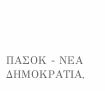ΠΑΣΟΚ - ΝΕΑ ΔΗΜΟΚΡΑΤΙΑ,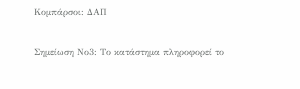Κομπάρσοι: ΔΑΠ

Σημείωση Νο3: Το κατάστημα πληροφορεί το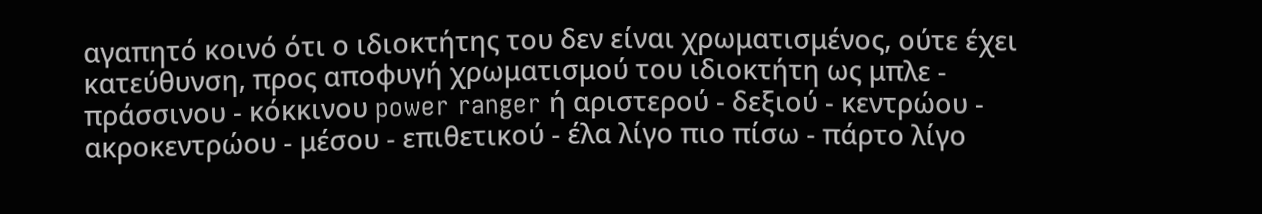αγαπητό κοινό ότι ο ιδιοκτήτης του δεν είναι χρωματισμένος, ούτε έχει κατεύθυνση, προς αποφυγή χρωματισμού του ιδιοκτήτη ως μπλε - πράσσινου - κόκκινου power ranger ή αριστερού - δεξιού - κεντρώου - ακροκεντρώου - μέσου - επιθετικού - έλα λίγο πιο πίσω - πάρτο λίγο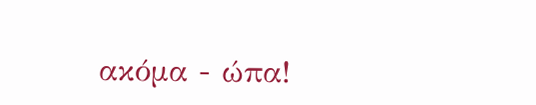ακόμα - ώπα!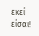εκεί είσαι!